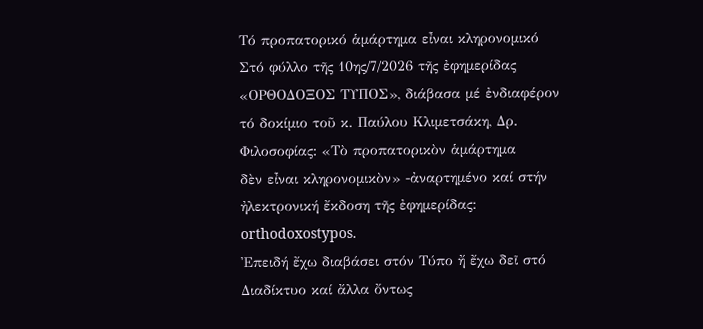Τό προπατορικό ἁμάρτημα εἶναι κληρονομικό
Στό φύλλο τῆς 10ης/7/2026 τῆς ἐφημερίδας «ΟΡΘΟΔΟΞΟΣ ΤΥΠΟΣ», διάβασα μέ ἐνδιαφέρον
τό δοκίμιο τοῦ κ. Παύλου Κλιμετσάκη, Δρ. Φιλοσοφίας: «Τὸ προπατορικὸν ἁμάρτημα
δὲν εἶναι κληρονομικὸν» -ἀναρτημένο καί στήν ἠλεκτρονική ἔκδοση τῆς ἐφημερίδας: orthodoxostypos.
Ἐπειδή ἔχω διαβάσει στόν Τύπο ἤ ἔχω δεῖ στό Διαδίκτυο καί ἄλλα ὄντως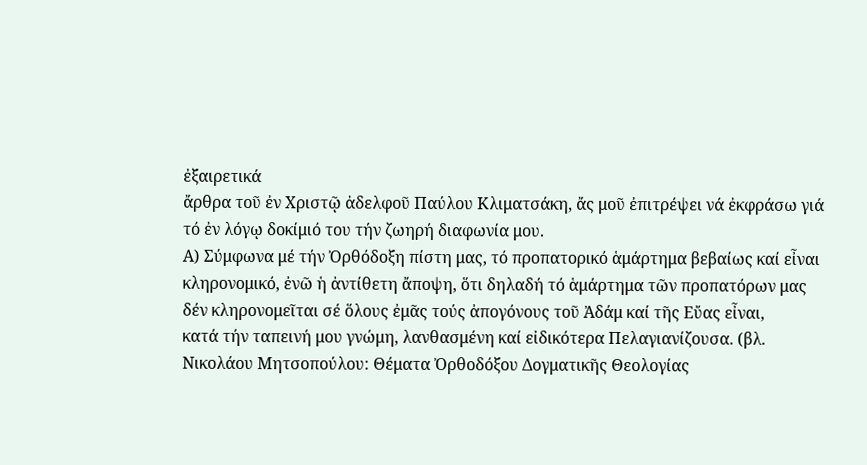ἐξαιρετικά
ἄρθρα τοῦ ἐν Χριστῷ ἀδελφοῦ Παύλου Κλιματσάκη, ἄς μοῦ ἐπιτρέψει νά ἐκφράσω γιά
τό ἐν λόγῳ δοκίμιό του τήν ζωηρή διαφωνία μου.
Α) Σύμφωνα μέ τήν Ὀρθόδοξη πίστη μας, τό προπατορικό ἁμάρτημα βεβαίως καί εἶναι
κληρονομικό, ἐνῶ ἡ ἀντίθετη ἄποψη, ὅτι δηλαδή τό ἁμάρτημα τῶν προπατόρων μας
δέν κληρονομεῖται σέ ὅλους ἐμᾶς τούς ἀπογόνους τοῦ Ἀδάμ καί τῆς Εὔας εἶναι,
κατά τήν ταπεινή μου γνώμη, λανθασμένη καί εἰδικότερα Πελαγιανίζουσα. (βλ.
Νικολάου Μητσοπούλου: Θέματα Ὀρθοδόξου Δογματικῆς Θεολογίας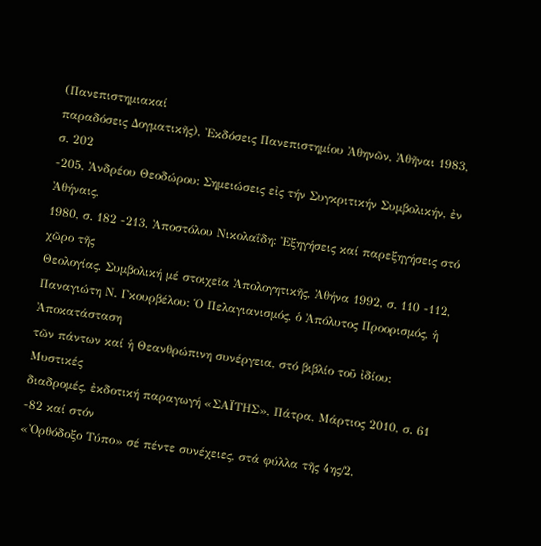(Πανεπιστημιακαί
παραδόσεις Δογματικῆς), Ἐκδόσεις Πανεπιστημίου Ἀθηνῶν, Ἀθῆναι 1983, σ. 202
-205, Ἀνδρέου Θεοδώρου: Σημειώσεις εἰς τήν Συγκριτικήν Συμβολικήν, ἐν Ἀθήναις,
1980, σ. 182 -213, Ἀποστόλου Νικολαΐδη: Ἐξηγήσεις καί παρεξηγήσεις στό χῶρο τῆς
Θεολογίας, Συμβολική μέ στοιχεῖα Ἀπολογητικῆς, Ἀθήνα 1992, σ. 110 -112,
Παναγιώτη Ν. Γκουρβέλου: Ὁ Πελαγιανισμός, ὁ Ἀπόλυτος Προορισμός, ἡ Ἀποκατάσταση
τῶν πάντων καί ἡ Θεανθρώπινη συνέργεια, στό βιβλίο τοῦ ἰδίου: Μυστικές
διαδρομές, ἐκδοτική παραγωγή «ΣΑΪΤΗΣ», Πάτρα, Μάρτιος 2010, σ. 61 -82 καί στόν
«Ὀρθόδοξο Τύπο» σέ πέντε συνέχειες, στά φύλλα τῆς 4ης/2,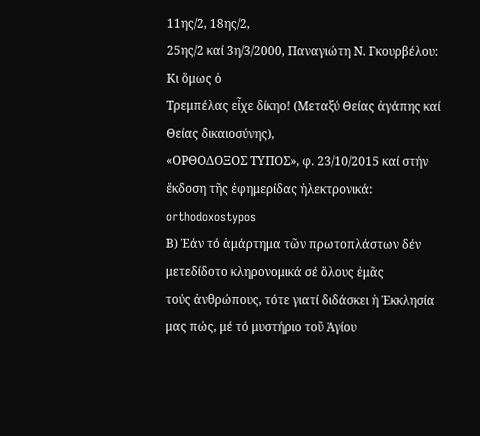11ης/2, 18ης/2,
25ης/2 καί 3η/3/2000, Παναγιώτη Ν. Γκουρβέλου: Κι ὅμως ὁ
Τρεμπέλας εἶχε δίκηο! (Μεταξύ Θείας ἀγάπης καί Θείας δικαιοσύνης),
«ΟΡΘΟΔΟΞΟΣ ΤΥΠΟΣ», φ. 23/10/2015 καί στήν ἔκδοση τῆς ἐφημερίδας ἠλεκτρονικά: orthodoxostypos
Β) Ἐάν τό ἁμάρτημα τῶν πρωτοπλάστων δέν μετεδίδοτο κληρονομικά σέ ὅλους ἐμᾶς
τούς ἀνθρώπους, τότε γιατί διδάσκει ἡ Ἐκκλησία μας πώς, μέ τό μυστήριο τοῦ Ἁγίου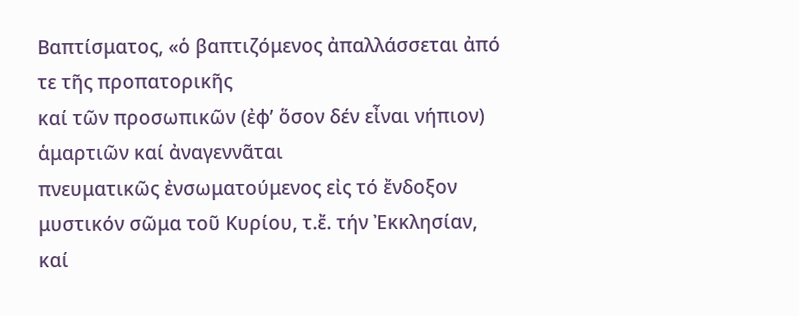Βαπτίσματος, «ὁ βαπτιζόμενος ἀπαλλάσσεται ἀπό τε τῆς προπατορικῆς
καί τῶν προσωπικῶν (ἐφ’ ὅσον δέν εἶναι νήπιον) ἁμαρτιῶν καί ἀναγεννᾶται
πνευματικῶς ἐνσωματούμενος εἰς τό ἔνδοξον μυστικόν σῶμα τοῦ Κυρίου, τ.ἔ. τήν Ἐκκλησίαν,
καί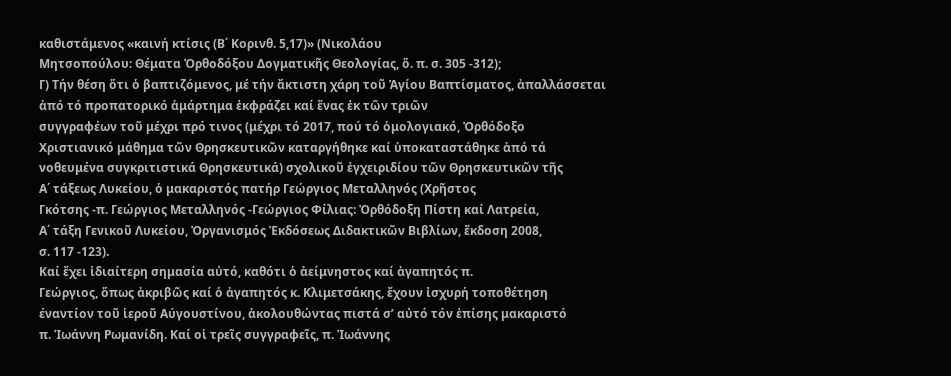καθιστάμενος «καινή κτίσις (Β΄ Κορινθ. 5,17)» (Νικολάου
Μητσοπούλου: Θέματα Ὀρθοδόξου Δογματικῆς Θεολογίας, ὅ. π. σ. 305 -312);
Γ) Τήν θέση ὅτι ὁ βαπτιζόμενος, μέ τήν ἄκτιστη χάρη τοῦ Ἁγίου Βαπτίσματος, ἀπαλλάσσεται
ἀπό τό προπατορικό ἁμάρτημα ἐκφράζει καί ἕνας ἐκ τῶν τριῶν
συγγραφέων τοῦ μέχρι πρό τινος (μέχρι τό 2017, πού τό ὁμολογιακό, Ὀρθόδοξο
Χριστιανικό μάθημα τῶν Θρησκευτικῶν καταργήθηκε καί ὑποκαταστάθηκε ἀπό τά
νοθευμένα συγκριτιστικά Θρησκευτικά) σχολικοῦ ἐγχειριδίου τῶν Θρησκευτικῶν τῆς
Α΄ τάξεως Λυκείου, ὁ μακαριστός πατήρ Γεώργιος Μεταλληνός (Χρῆστος
Γκότσης -π. Γεώργιος Μεταλληνός -Γεώργιος Φίλιας: Ὀρθόδοξη Πίστη καί Λατρεία,
Α΄ τάξη Γενικοῦ Λυκείου, Ὀργανισμός Ἐκδόσεως Διδακτικῶν Βιβλίων, ἔκδοση 2008,
σ. 117 -123).
Καί ἔχει ἰδιαίτερη σημασία αὐτό, καθότι ὁ ἀείμνηστος καί ἀγαπητός π.
Γεώργιος, ὅπως ἀκριβῶς καί ὁ ἀγαπητός κ. Κλιμετσάκης, ἔχουν ἰσχυρή τοποθέτηση
έναντίον τοῦ ἱεροῦ Αύγουστίνου, ἀκολουθώντας πιστά σ’ αὐτό τόν ἐπίσης μακαριστό
π. Ἰωάννη Ρωμανίδη. Καί οἱ τρεῖς συγγραφεῖς, π. Ἰωάννης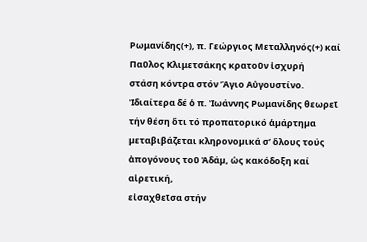Ρωμανίδης(+), π. Γεώργιος Μεταλληνός(+) καί Παῦλος Κλιμετσάκης κρατοῦν ἰσχυρή
στάση κόντρα στόν Ἅγιο Αὐγουστίνο. Ἰδιαίτερα δέ ὁ π. Ἰωάννης Ρωμανίδης θεωρεῖ
τήν θέση ὅτι τό προπατορικό ἁµάρτηµα
µεταβιβάζεται κληρονοµικά σ’ ὅλους τούς ἀπογόνους τοῦ Ἀδάµ, ὡς κακόδοξη καί αἱρετική,
εἰσαχθεῖσα στήν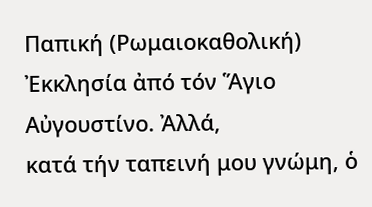Παπική (Ρωμαιοκαθολική) Ἐκκλησία ἀπό τόν Ἅγιο Αὐγουστίνο. Ἀλλά,
κατά τήν ταπεινή μου γνώμη, ὁ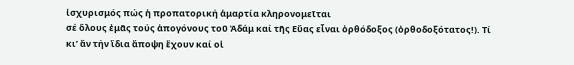ἰσχυρισμός πώς ἡ προπατορική ἁμαρτία κληρονομεῖται
σέ ὅλους ἐμᾶς τούς ἀπογόνους τοῦ Ἀδάμ καί τῆς Εὔας εἶναι ὀρθόδοξος (ὀρθοδοξότατος!). Τί
κι’ ἄν τήν ἴδια ἄποψη ἔχουν καί οἱ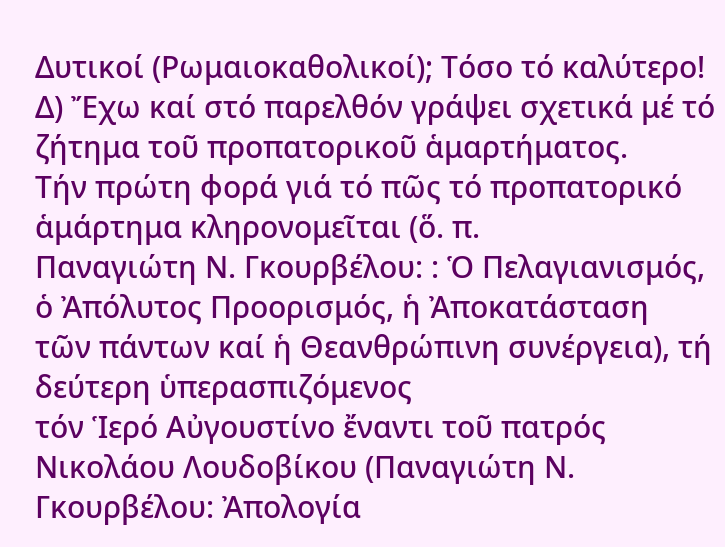Δυτικοί (Ρωμαιοκαθολικοί); Τόσο τό καλύτερο!
Δ) Ἔχω καί στό παρελθόν γράψει σχετικά μέ τό ζήτημα τοῦ προπατορικοῦ ἁμαρτήματος.
Τήν πρώτη φορά γιά τό πῶς τό προπατορικό ἁμάρτημα κληρονομεῖται (ὅ. π.
Παναγιώτη Ν. Γκουρβέλου: : Ὁ Πελαγιανισμός, ὁ Ἀπόλυτος Προορισμός, ἡ Ἀποκατάσταση
τῶν πάντων καί ἡ Θεανθρώπινη συνέργεια), τή δεύτερη ὑπερασπιζόμενος
τόν Ἱερό Αὐγουστίνο ἔναντι τοῦ πατρός Νικολάου Λουδοβίκου (Παναγιώτη Ν.
Γκουρβέλου: Ἀπολογία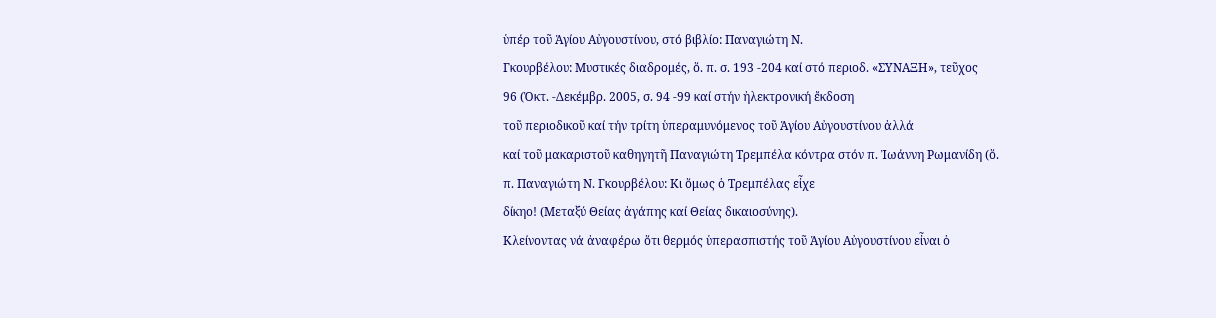ὑπέρ τοῦ Ἁγίου Αὐγουστίνου, στό βιβλίο: Παναγιώτη Ν.
Γκουρβέλου: Μυστικές διαδρομές, ὅ. π. σ. 193 -204 καί στό περιοδ. «ΣΥΝΑΞΗ», τεῦχος
96 (Ὀκτ. -Δεκέμβρ. 2005, σ. 94 -99 καί στήν ἠλεκτρονική ἔκδοση
τοῦ περιοδικοῦ καί τήν τρίτη ὑπεραμυνόμενος τοῦ Ἁγίου Αὐγουστίνου ἀλλά
καί τοῦ μακαριστοῦ καθηγητῆ Παναγιώτη Τρεμπέλα κόντρα στόν π. Ἰωάννη Ρωμανίδη (ὅ.
π. Παναγιώτη Ν. Γκουρβέλου: Κι ὅμως ὁ Τρεμπέλας εἶχε
δίκηο! (Μεταξύ Θείας ἀγάπης καί Θείας δικαιοσύνης).
Κλείνοντας νά ἀναφέρω ὅτι θερμός ὑπερασπιστής τοῦ Ἁγίου Αὐγουστίνου εἶναι ὁ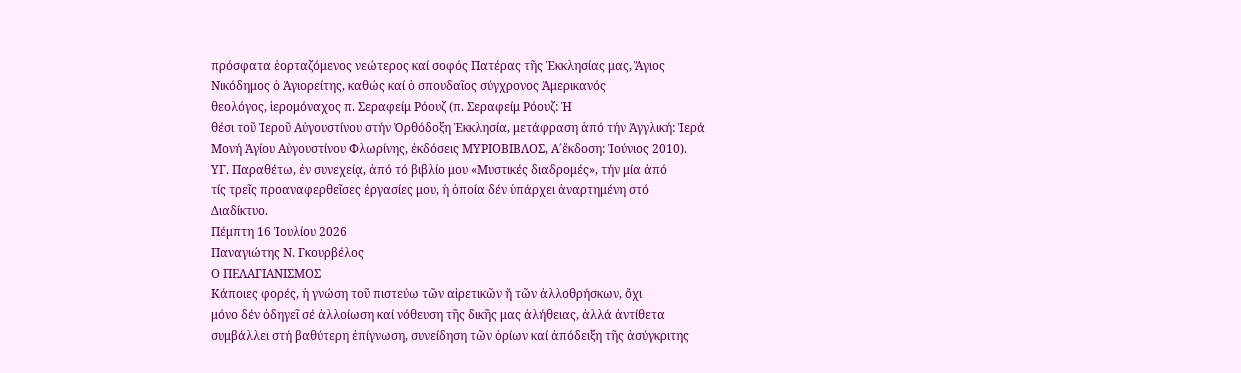πρόσφατα ἑορταζόμενος νεώτερος καί σοφός Πατέρας τῆς Ἐκκλησίας μας, Ἅγιος
Νικόδημος ὁ Ἁγιορείτης, καθώς καί ὁ σπουδαῖος σύγχρονος Ἀμερικανός
θεολόγος, ἱερομόναχος π. Σεραφείμ Ρόουζ (π. Σεραφείμ Ρόουζ: Ἡ
θέσι τοῦ Ἱεροῦ Αὐγουστίνου στήν Ὀρθόδοξη Ἐκκλησία, μετάφραση ἁπό τήν Ἀγγλική: Ἱερά
Μονή Ἁγίου Αὐγουστίνου Φλωρίνης, ἐκδόσεις ΜΥΡΙΟΒΙΒΛΟΣ, Α΄ἔκδοση: Ἰούνιος 2010).
ΥΓ. Παραθέτω, ἐν συνεχείᾳ, ἀπό τό βιβλίο μου «Μυστικές διαδρομές», τήν μία ἀπό
τίς τρεῖς προαναφερθεῖσες ἐργασίες μου, ἡ ὁποία δέν ὑπάρχει ἀναρτημένη στό
Διαδίκτυο.
Πέμπτη 16 Ἰουλίου 2026
Παναγιώτης Ν. Γκουρβέλος
Ο ΠΕΛΑΓΙΑΝΙΣΜΟΣ
Κάποιες φορές, ἡ γνώση τοῦ πιστεύω τῶν αἱρετικῶν ἤ τῶν ἀλλοθρήσκων, ὄχι
μόνο δέν ὁδηγεῖ σέ ἀλλοίωση καί νόθευση τῆς δικῆς μας ἀλήθειας, ἀλλά ἀντίθετα
συμβάλλει στή βαθύτερη ἐπίγνωση, συνείδηση τῶν ὁρίων καί ἀπόδειξη τῆς ἀσύγκριτης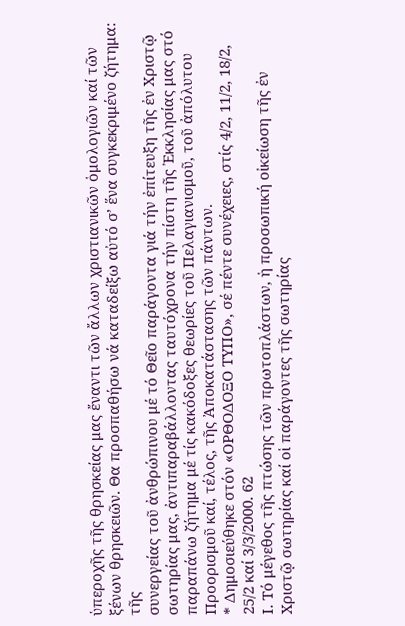ὑπεροχῆς τῆς θρησκείας μας ἔναντι τῶν ἄλλων χριστιανικῶν ὁμολογιῶν καί τῶν
ξένων θρησκειῶν. Θα προσπαθήσω νά καταδείξω αὐτό σ’ ἕνα συγκεκριμένο ζήτημα: τῆς
συνεργείας τοῦ ἀνθρώπινου μέ τό Θεῖο παράγοντα γιά τήν ἐπίτευξη τῆς ἐν Χριστῷ
σωτηρίας μας, ἀντιπαραβάλλοντας ταυτόχρονα τήν πίστη τῆς Ἐκκλησίας μας στό
παραπάνω ζήτημα μέ τίς κακόδοξες θεωρίες τοῦ Πελαγιανισμοῦ, τοῦ ἀπόλυτου
Προορισμοῦ καί, τέλος, τῆς Ἀποκατάστασης τῶν πάντων.
* Δημοσιεύθηκε στόν «ΟΡΘΟΔΟΞΟ ΤΥΠΟ», σέ πέντε συνέχειες, στίς 4/2, 11/2, 18/2,
25/2 καί 3/3/2000. 62
Ι. Τό μέγεθος τῆς πτώσης τῶν πρωτοπλάστων, ἡ προσωπική οἰκείωση τῆς ἐν
Χριστῷ σωτηρίας καί οἱ παράγοντες τῆς σωτηρίας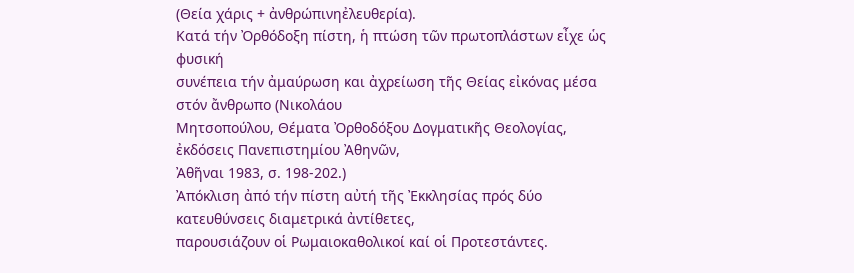(Θεία χάρις + ἀνθρώπινηἐλευθερία).
Κατά τήν Ὀρθόδοξη πίστη, ἡ πτώση τῶν πρωτοπλάστων εἶχε ὡς φυσική
συνέπεια τήν ἀμαύρωση και ἀχρείωση τῆς Θείας εἰκόνας μέσα στόν ἄνθρωπο (Νικολάου
Μητσοπούλου, Θέματα Ὀρθοδόξου Δογματικῆς Θεολογίας, ἐκδόσεις Πανεπιστημίου Ἀθηνῶν,
Ἀθῆναι 1983, σ. 198-202.)
Ἀπόκλιση ἀπό τήν πίστη αὐτή τῆς Ἐκκλησίας πρός δύο κατευθύνσεις διαμετρικά ἀντίθετες,
παρουσιάζουν οἱ Ρωμαιοκαθολικοί καί οἱ Προτεστάντες.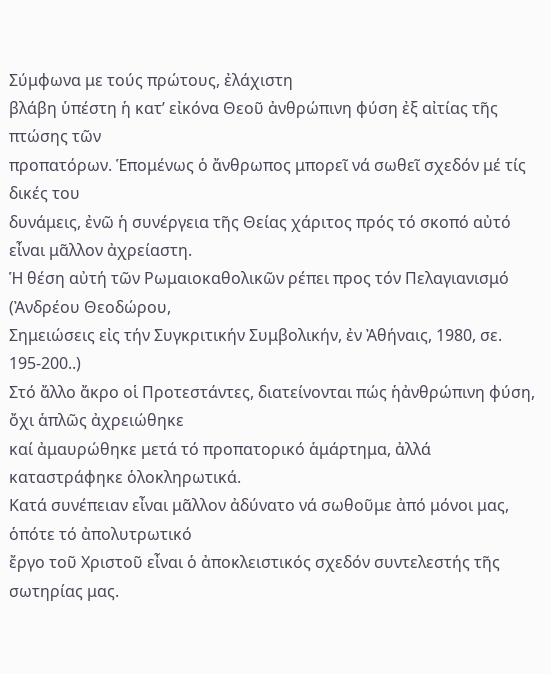Σύμφωνα με τούς πρώτους, ἐλάχιστη
βλάβη ὑπέστη ἡ κατ’ εἰκόνα Θεοῦ ἀνθρώπινη φύση ἐξ αἰτίας τῆς πτώσης τῶν
προπατόρων. Ἑπομένως ὁ ἄνθρωπος μπορεῖ νά σωθεῖ σχεδόν μέ τίς δικές του
δυνάμεις, ἐνῶ ἡ συνέργεια τῆς Θείας χάριτος πρός τό σκοπό αὐτό εἶναι μᾶλλον ἀχρείαστη.
Ἡ θέση αὐτή τῶν Ρωμαιοκαθολικῶν ρέπει προς τόν Πελαγιανισμό (Ἀνδρέου Θεοδώρου,
Σημειώσεις εἰς τήν Συγκριτικήν Συμβολικήν, ἐν Ἀθήναις, 1980, σε. 195-200..)
Στό ἄλλο ἄκρο οἱ Προτεστάντες, διατείνονται πώς ἡἀνθρώπινη φύση, ὄχι ἁπλῶς ἀχρειώθηκε
καί ἀμαυρώθηκε μετά τό προπατορικό ἁμάρτημα, ἀλλά καταστράφηκε ὁλοκληρωτικά.
Κατά συνέπειαν εἶναι μᾶλλον ἀδύνατο νά σωθοῦμε ἀπό μόνοι μας, ὁπότε τό ἀπολυτρωτικό
ἔργο τοῦ Χριστοῦ εἶναι ὁ ἀποκλειστικός σχεδόν συντελεστής τῆς σωτηρίας μας.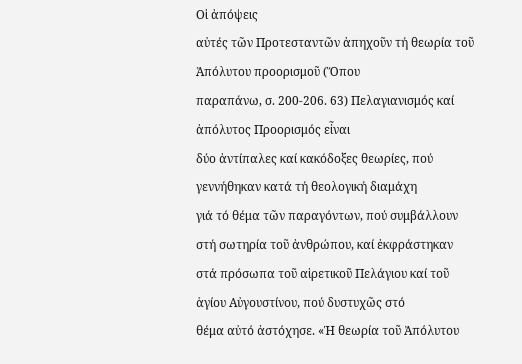Οἱ ἀπόψεις
αὐτές τῶν Προτεσταντῶν ἀπηχοῦν τή θεωρία τοῦ Ἀπόλυτου προορισμοῦ (Ὅπου
παραπάνω, σ. 200-206. 63) Πελαγιανισμός καί ἀπόλυτος Προορισμός εἶναι
δύο ἀντίπαλες καί κακόδοξες θεωρίες, πού γεννήθηκαν κατά τή θεολογική διαμάχη
γιά τό θέμα τῶν παραγόντων, πού συμβάλλουν στή σωτηρία τοῦ ἀνθρώπου, καί ἐκφράστηκαν
στά πρόσωπα τοῦ αἱρετικοῦ Πελάγιου καί τοῦ ἁγίου Αὐγουστίνου, πού δυστυχῶς στό
θέμα αὐτό ἀστόχησε. «Ἡ θεωρία τοῦ Ἀπόλυτου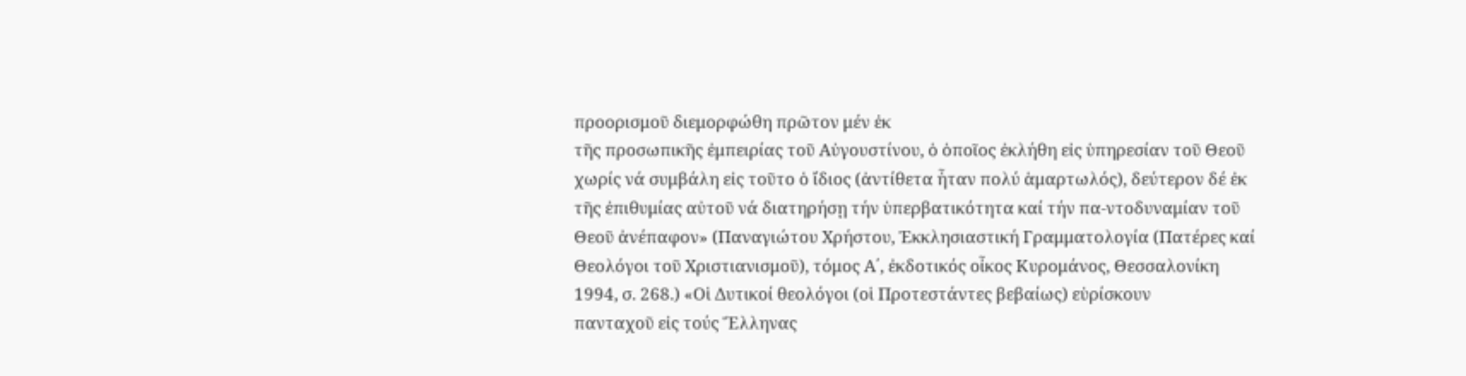προορισμοῦ διεμορφώθη πρῶτον μέν ἐκ
τῆς προσωπικῆς ἐμπειρίας τοῦ Αὐγουστίνου, ὁ ὁποῖος ἐκλήθη εἰς ὑπηρεσίαν τοῦ Θεοῦ
χωρίς νά συμβάλη εἰς τοῦτο ὁ ἴδιος (ἀντίθετα ἦταν πολύ ἁμαρτωλός), δεύτερον δέ ἐκ
τῆς ἐπιθυμίας αὐτοῦ νά διατηρήσῃ τήν ὑπερβατικότητα καί τήν πα-ντοδυναμίαν τοῦ
Θεοῦ ἀνέπαφον» (Παναγιώτου Χρήστου, Ἐκκλησιαστική Γραμματολογία (Πατέρες καί
Θεολόγοι τοῦ Χριστιανισμοῦ), τόμος Α΄, ἐκδοτικός οἶκος Κυρομάνος, Θεσσαλονίκη
1994, σ. 268.) «Οἱ Δυτικοί θεολόγοι (οἱ Προτεστάντες βεβαίως) εὑρίσκουν
πανταχοῦ εἰς τούς Ἕλληνας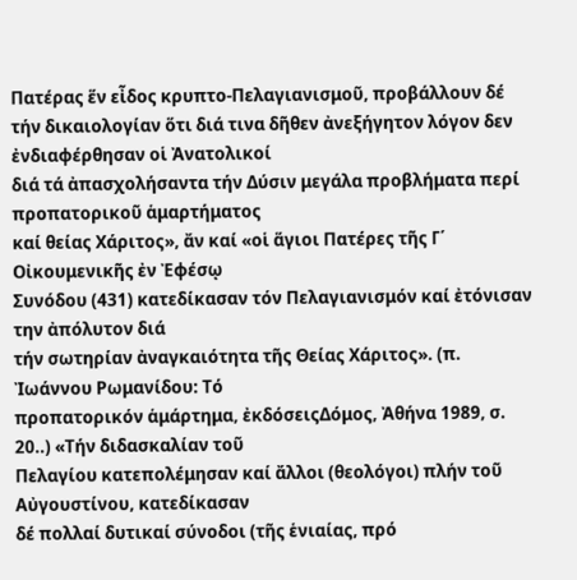Πατέρας ἕν εἶδος κρυπτο-Πελαγιανισμοῦ, προβάλλουν δέ
τήν δικαιολογίαν ὅτι διά τινα δῆθεν ἀνεξήγητον λόγον δεν ἐνδιαφέρθησαν οἱ Ἀνατολικοί
διά τά ἀπασχολήσαντα τήν Δύσιν μεγάλα προβλήματα περί προπατορικοῦ ἁμαρτήματος
καί θείας Χάριτος», ἄν καί «οἱ ἅγιοι Πατέρες τῆς Γ΄ Οἰκουμενικῆς ἐν Ἐφέσῳ
Συνόδου (431) κατεδίκασαν τόν Πελαγιανισμόν καί ἐτόνισαν την ἀπόλυτον διά
τήν σωτηρίαν ἀναγκαιότητα τῆς Θείας Χάριτος». (π. Ἰωάννου Ρωμανίδου: Τό
προπατορικόν ἁμάρτημα, ἐκδόσειςΔόμος, Ἀθήνα 1989, σ. 20..) «Τήν διδασκαλίαν τοῦ
Πελαγίου κατεπολέμησαν καί ἄλλοι (θεολόγοι) πλήν τοῦ Αὐγουστίνου, κατεδίκασαν
δέ πολλαί δυτικαί σύνοδοι (τῆς ἑνιαίας, πρό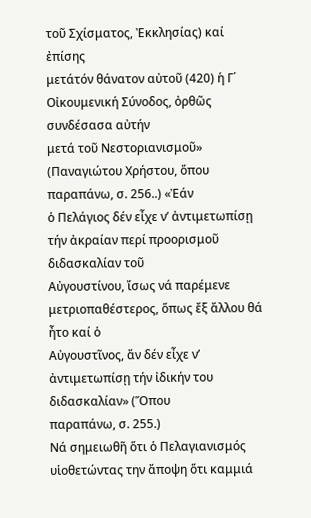τοῦ Σχίσματος, Ἐκκλησίας) καί ἐπίσης
μετάτόν θάνατον αὐτοῦ (420) ἡ Γ΄ Οἰκουμενική Σύνοδος, ὀρθῶς συνδέσασα αὐτήν
μετά τοῦ Νεστοριανισμοῦ» (Παναγιώτου Χρήστου, ὅπου παραπάνω, σ. 256..) «Ἐάν
ὁ Πελάγιος δέν εἶχε ν’ ἀντιμετωπίσῃ τήν ἀκραίαν περί προορισμοῦ διδασκαλίαν τοῦ
Αὐγουστίνου, ἴσως νά παρέμενε μετριοπαθέστερος, ὅπως ἔξ ἄλλου θά ἦτο καί ὁ
Αὐγουστῖνος, ἄν δέν εἶχε ν’ ἀντιμετωπίσῃ τήν ἰδικήν του διδασκαλίαν» (Ὅπου
παραπάνω, σ. 255.)
Νά σημειωθῆ ὅτι ὁ Πελαγιανισμός υἱοθετώντας την ἄποψη ὅτι καμμιά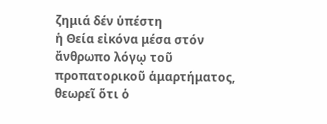ζημιά δέν ὑπέστη
ἡ Θεία εἰκόνα μέσα στόν ἄνθρωπο λόγῳ τοῦ προπατορικοῦ ἁμαρτήματος, θεωρεῖ ὅτι ὁ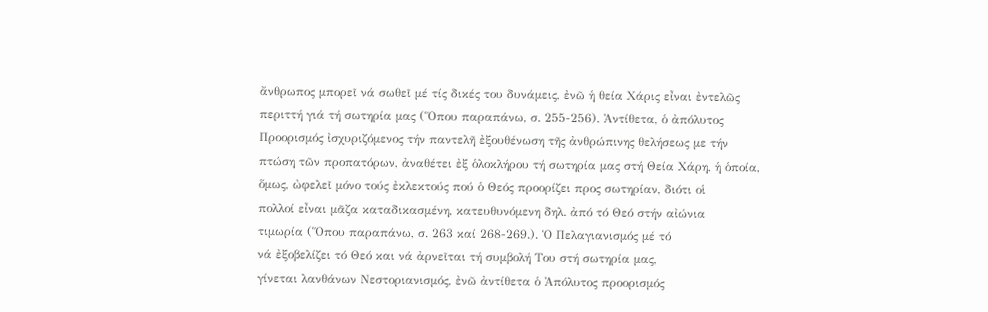ἄνθρωπος μπορεῖ νά σωθεῖ μέ τίς δικές του δυνάμεις, ἐνῶ ἡ θεία Χάρις εἶναι ἐντελῶς
περιττή γιά τή σωτηρία μας (Ὅπου παραπάνω, σ. 255-256). Ἀντίθετα, ὁ ἀπόλυτος
Προορισμός ἰσχυριζόμενος τήν παντελῆ ἐξουθένωση τῆς ἀνθρώπινης θελήσεως με τήν
πτώση τῶν προπατόρων, ἀναθέτει ἐξ ὁλοκλήρου τή σωτηρία μας στή Θεία Χάρη, ἡ ὁποία,
ὅμως, ὠφελεῖ μόνο τούς ἐκλεκτούς πού ὁ Θεός προορίζει προς σωτηρίαν, διότι οἱ
πολλοί εἶναι μᾶζα καταδικασμένη, κατευθυνόμενη δηλ. ἀπό τό Θεό στήν αἰώνια
τιμωρία (Ὅπου παραπάνω, σ. 263 καί 268-269.). Ὁ Πελαγιανισμός μέ τό
νά ἐξοβελίζει τό Θεό και νά ἀρνεῖται τή συμβολή Του στή σωτηρία μας,
γίνεται λανθάνων Νεστοριανισμός, ἐνῶ ἀντίθετα ὁ Ἀπόλυτος προορισμός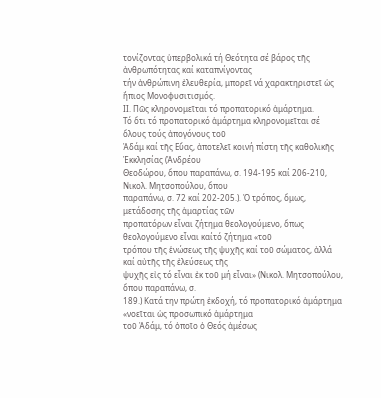τονίζοντας ὑπερβολικά τή Θεότητα σέ βάρος τῆς ἀνθρωπότητας καί καταπνίγοντας
τήν ἀνθρώπινη ἐλευθερία, μπορεῖ νά χαρακτηριστεῖ ὡς ἤπιος Μονοφυσιτισμός.
ΙΙ. Πῶς κληρονομεῖται τό προπατορικό ἁμάρτημα.
Τό ὅτι τό προπατορικό ἁμάρτημα κληρονομεῖται σέ ὅλους τούς ἀπογόνους τοῦ
Ἀδάμ καί τῆς Εὔας, ἀποτελεῖ κοινή πίστη τῆς καθολικῆς Ἐκκλησίας (Ἀνδρέου
Θεοδώρου, ὅπου παραπάνω, σ. 194-195 καί 206-210, Νικολ. Μητσοπούλου, ὅπου
παραπάνω, σ. 72 καί 202-205.). Ὁ τρόπος, ὅμως, μετάδοσης τῆς ἁμαρτίας τῶν
προπατόρων εἶναι ζήτημα θεολογούμενο, ὅπως θεολογούμενο εἶναι καίτό ζήτημα «τοῦ
τρόπου τῆς ἑνώσεως τῆς ψυχῆς καί τοῦ σώματος, ἀλλά καί αὐτῆς τῆς ἐλεύσεως τῆς
ψυχῆς εἰς τό εἶναι ἐκ τοῦ μή εἶναι» (Νικολ. Μητσοπούλου, ὅπου παραπάνω, σ.
189.) Κατά την πρώτη ἐκδοχή, τό προπατορικό ἁμάρτημα «νοεῖται ὡς προσωπικό ἁμάρτημα
τοῦ Ἀδάμ, τό ὁποῖο ὁ Θεός ἀμέσως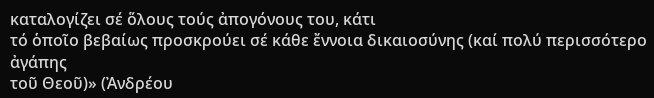καταλογίζει σέ ὅλους τούς ἀπογόνους του, κάτι
τό ὁποῖο βεβαίως προσκρούει σέ κάθε ἔννοια δικαιοσύνης (καί πολύ περισσότερο ἀγάπης
τοῦ Θεοῦ)» (Ἀνδρέου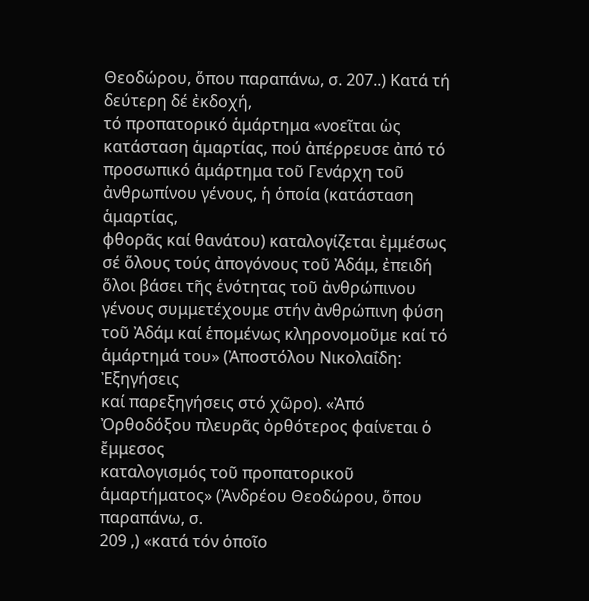Θεοδώρου, ὅπου παραπάνω, σ. 207..) Κατά τή δεύτερη δέ ἐκδοχή,
τό προπατορικό ἁμάρτημα «νοεῖται ὡς κατάσταση ἁμαρτίας, πού ἀπέρρευσε ἀπό τό
προσωπικό ἁμάρτημα τοῦ Γενάρχη τοῦ ἀνθρωπίνου γένους, ἡ ὁποία (κατάσταση ἁμαρτίας,
φθορᾶς καί θανάτου) καταλογίζεται ἐμμέσως σέ ὅλους τούς ἀπογόνους τοῦ Ἀδάμ, ἐπειδή
ὅλοι βάσει τῆς ἑνότητας τοῦ ἀνθρώπινου γένους συμμετέχουμε στήν ἀνθρώπινη φύση
τοῦ Ἀδάμ καί ἑπομένως κληρονομοῦμε καί τό ἁμάρτημά του» (Ἀποστόλου Νικολαΐδη: Ἐξηγήσεις
καί παρεξηγήσεις στό χῶρο). «Ἀπό Ὀρθοδόξου πλευρᾶς ὀρθότερος φαίνεται ὁ ἔμμεσος
καταλογισμός τοῦ προπατορικοῦ ἁμαρτήματος» (Ἀνδρέου Θεοδώρου, ὅπου παραπάνω, σ.
209 ,) «κατά τόν ὁποῖο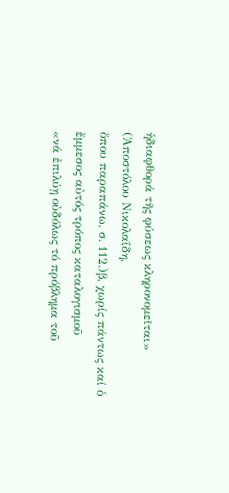ἡδιαφθορά τῆς φύσεως κληρονομεῖται» (Ἀποστόλου Νικολαΐδη,
ὅπου παραπάνω, σ. 112.)β, χωρίς πάντως καί ὁ ἔμμεσος αὐτός τρόπος καταλογισμοῦ
«νά ἐπιλύῃ οὐδόλως τό πρόβλημα τοῦ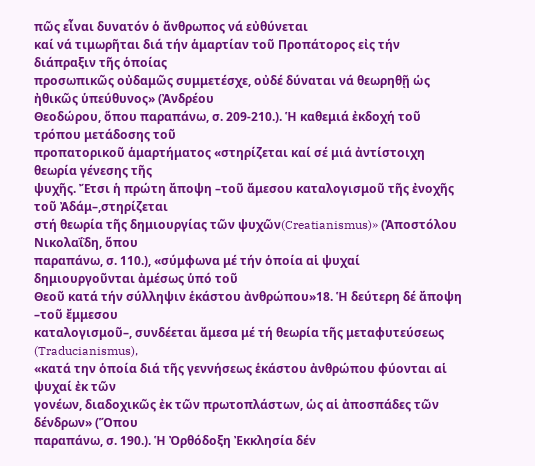πῶς εἶναι δυνατόν ὁ ἄνθρωπος νά εὐθύνεται
καί νά τιμωρῆται διά τήν ἁμαρτίαν τοῦ Προπάτορος εἰς τήν διάπραξιν τῆς ὁποίας
προσωπικῶς οὐδαμῶς συμμετέσχε, οὐδέ δύναται νά θεωρηθῇ ὡς ἠθικῶς ὑπεύθυνος» (Ἀνδρέου
Θεοδώρου, ὅπου παραπάνω, σ. 209-210.). Ἡ καθεμιά ἐκδοχή τοῦ τρόπου μετάδοσης τοῦ
προπατορικοῦ ἁμαρτήματος «στηρίζεται καί σέ μιά ἀντίστοιχη θεωρία γένεσης τῆς
ψυχῆς. Ἔτσι ἡ πρώτη ἄποψη –τοῦ ἄμεσου καταλογισμοῦ τῆς ἐνοχῆς τοῦ Ἀδάμ–,στηρίζεται
στή θεωρία τῆς δημιουργίας τῶν ψυχῶν(Creatianismus)» (Ἀποστόλου Νικολαΐδη, ὅπου
παραπάνω, σ. 110.), «σύμφωνα μέ τήν ὁποία αἱ ψυχαί δημιουργοῦνται ἀμέσως ὑπό τοῦ
Θεοῦ κατά τήν σύλληψιν ἑκάστου ἀνθρώπου»18. Ἡ δεύτερη δέ ἄποψη –τοῦ ἔμμεσου
καταλογισμοῦ–, συνδέεται ἄμεσα μέ τή θεωρία τῆς μεταφυτεύσεως (Traducianismus),
«κατά την ὁποία διά τῆς γεννήσεως ἑκάστου ἀνθρώπου φύονται αἱ ψυχαί ἐκ τῶν
γονέων, διαδοχικῶς ἐκ τῶν πρωτοπλάστων, ὡς αἱ ἀποσπάδες τῶν δένδρων» (Ὅπου
παραπάνω, σ. 190.). Ἡ Ὀρθόδοξη Ἐκκλησία δέν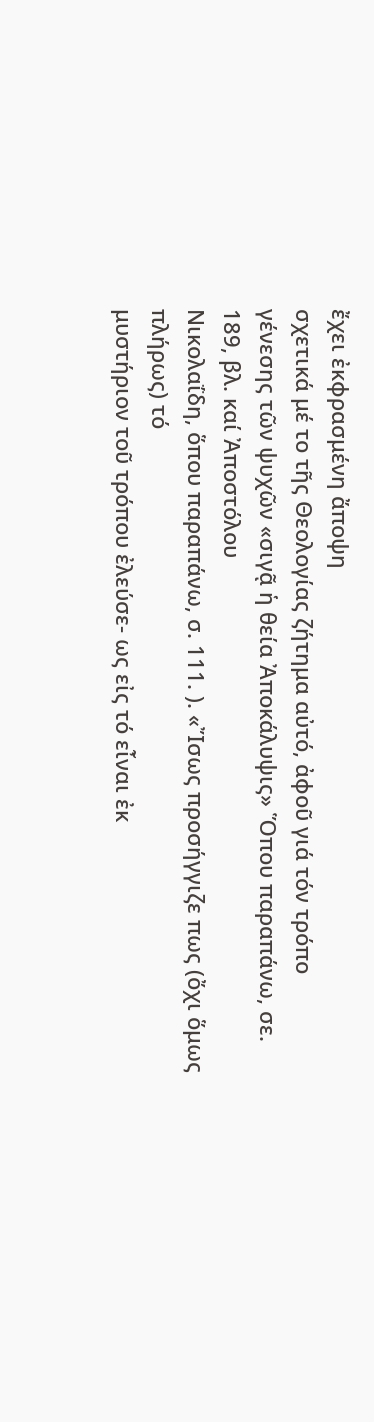ἔχει ἐκφρασμένη ἄποψη
σχετικά μέ το τῆς Θεολογίας ζήτημα αὐτό, ἀφοῦ γιά τόν τρόπο
γένεσης τῶν ψυχῶν «σιγᾷ ἡ θεία Ἀποκάλυψις» Ὅπου παραπάνω, σε. 189, βλ. καί Ἀποστόλου
Νικολαΐδη, ὅπου παραπάνω, σ. 111. ). «Ἴσως προσήγγιζε πως (ὄχι ὅμως πλήρως) τό
μυστήριον τοῦ τρόπου ἐλεύσε- ως εἰς τό εἶναι ἐκ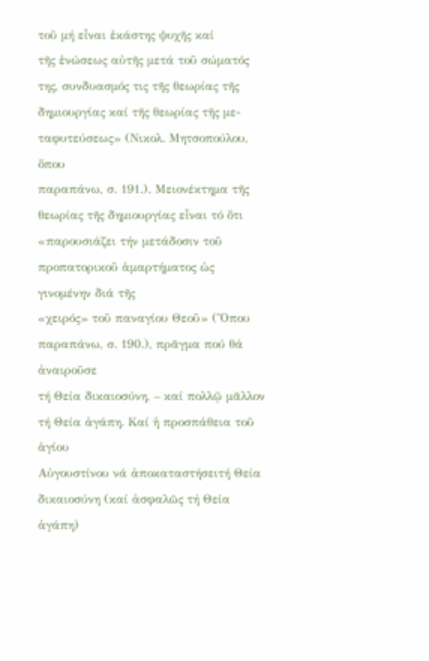τοῦ μή εἶναι ἑκάστης ψυχῆς καί
τῆς ἑνώσεως αὐτῆς μετά τοῦ σώματός της, συνδυασμός τις τῆς θεωρίας τῆς
δημιουργίας καί τῆς θεωρίας τῆς με- ταφυτεύσεως» (Νικολ. Μητσοπούλου, ὅπου
παραπάνω, σ. 191.). Μειονέκτημα τῆς θεωρίας τῆς δημιουργίας εἶναι τό ὅτι
«παρουσιάζει τήν μετάδοσιν τοῦ προπατορικοῦ ἁμαρτήματος ὡς γινομένην διά τῆς
«χειρός» τοῦ παναγίου Θεοῦ» (Ὅπου παραπάνω, σ. 190.), πρᾶγμα πού θά ἀναιροῦσε
τή Θεία δικαιοσύνη, – καί πολλῷ μᾶλλον τή Θεία ἀγάπη. Καί ἡ προσπάθεια τοῦ ἁγίου
Αὐγουστίνου νά ἀποκαταστήσειτή Θεία δικαιοσύνη (καί ἀσφαλῶς τή Θεία ἀγάπη)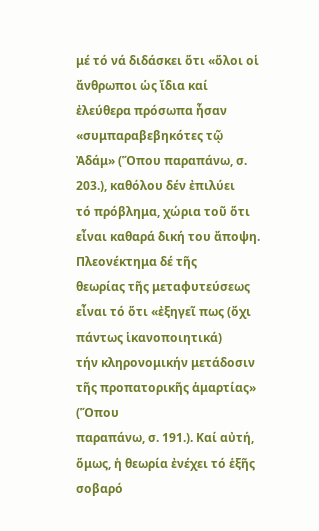μέ τό νά διδάσκει ὅτι «ὅλοι οἱ ἄνθρωποι ὡς ἴδια καί ἐλεύθερα πρόσωπα ἦσαν
«συμπαραβεβηκότες τῷ Ἀδάμ» (Ὅπου παραπάνω, σ. 203.), καθόλου δέν ἐπιλύει
τό πρόβλημα, χώρια τοῦ ὅτι εἶναι καθαρά δική του ἄποψη. Πλεονέκτημα δέ τῆς
θεωρίας τῆς μεταφυτεύσεως εἶναι τό ὅτι «ἐξηγεῖ πως (ὄχι πάντως ἱκανοποιητικά)
τήν κληρονομικήν μετάδοσιν τῆς προπατορικῆς ἁμαρτίας» (Ὅπου
παραπάνω, σ. 191.). Καί αὐτή, ὅμως, ἡ θεωρία ἐνέχει τό ἑξῆς σοβαρό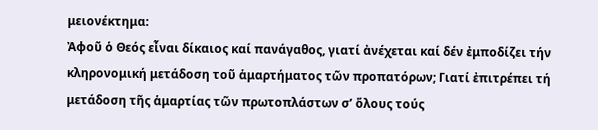μειονέκτημα:
Ἀφοῦ ὁ Θεός εἶναι δίκαιος καί πανάγαθος, γιατί ἀνέχεται καί δέν ἐμποδίζει τήν
κληρονομική μετάδοση τοῦ ἁμαρτήματος τῶν προπατόρων; Γιατί ἐπιτρέπει τή
μετάδοση τῆς ἁμαρτίας τῶν πρωτοπλάστων σ’ ὅλους τούς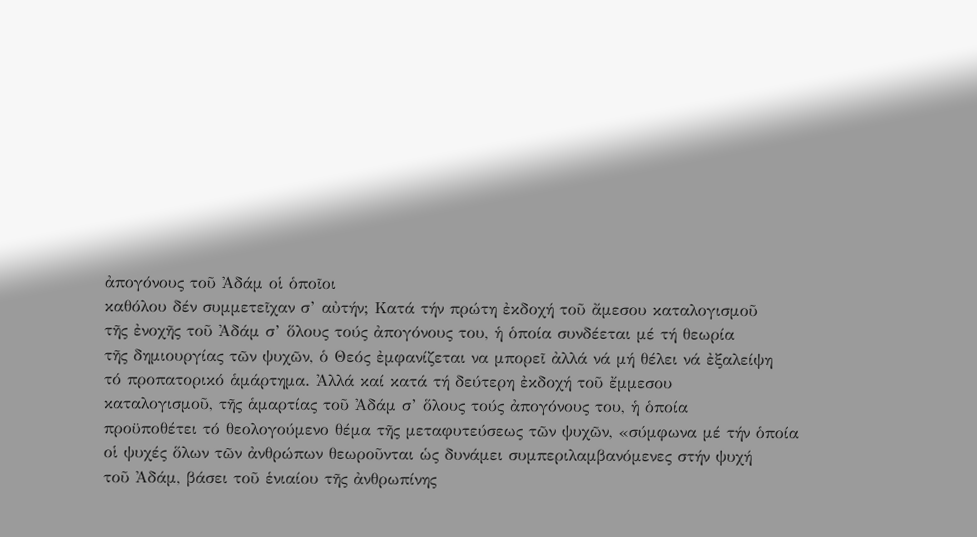ἀπογόνους τοῦ Ἀδάμ οἱ ὁποῖοι
καθόλου δέν συμμετεῖχαν σ’ αὐτήν; Κατά τήν πρώτη ἐκδοχή τοῦ ἄμεσου καταλογισμοῦ
τῆς ἐνοχῆς τοῦ Ἀδάμ σ’ ὅλους τούς ἀπογόνους του, ἡ ὁποία συνδέεται μέ τή θεωρία
τῆς δημιουργίας τῶν ψυχῶν, ὁ Θεός ἐμφανίζεται να μπορεῖ ἀλλά νά μή θέλει νά ἐξαλείψη
τό προπατορικό ἁμάρτημα. Ἀλλά καί κατά τή δεύτερη ἐκδοχή τοῦ ἔμμεσου
καταλογισμοῦ, τῆς ἁμαρτίας τοῦ Ἀδάμ σ’ ὅλους τούς ἀπογόνους του, ἡ ὁποία
προϋποθέτει τό θεολογούμενο θέμα τῆς μεταφυτεύσεως τῶν ψυχῶν, «σύμφωνα μέ τήν ὁποία
οἱ ψυχές ὅλων τῶν ἀνθρώπων θεωροῦνται ὡς δυνάμει συμπεριλαμβανόμενες στήν ψυχή
τοῦ Ἀδάμ, βάσει τοῦ ἑνιαίου τῆς ἀνθρωπίνης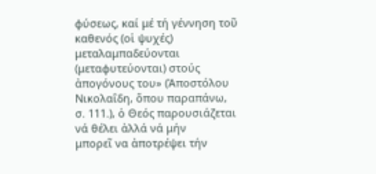φύσεως, καί μέ τή γέννηση τοῦ
καθενός (οἱ ψυχές) μεταλαμπαδεύονται (μεταφυτεύονται) στούς ἀπογόνους του» (Ἀποστόλου
Νικολαΐδη, ὅπου παραπάνω, σ. 111.), ὁ Θεός παρουσιάζεται νά θέλει ἀλλά νά μήν
μπορεῖ να ἀποτρέψει τήν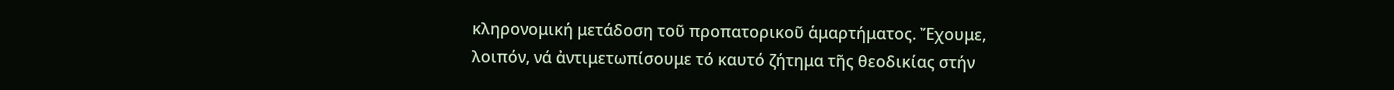κληρονομική μετάδοση τοῦ προπατορικοῦ ἁμαρτήματος. Ἔχουμε,
λοιπόν, νά ἀντιμετωπίσουμε τό καυτό ζήτημα τῆς θεοδικίας στήν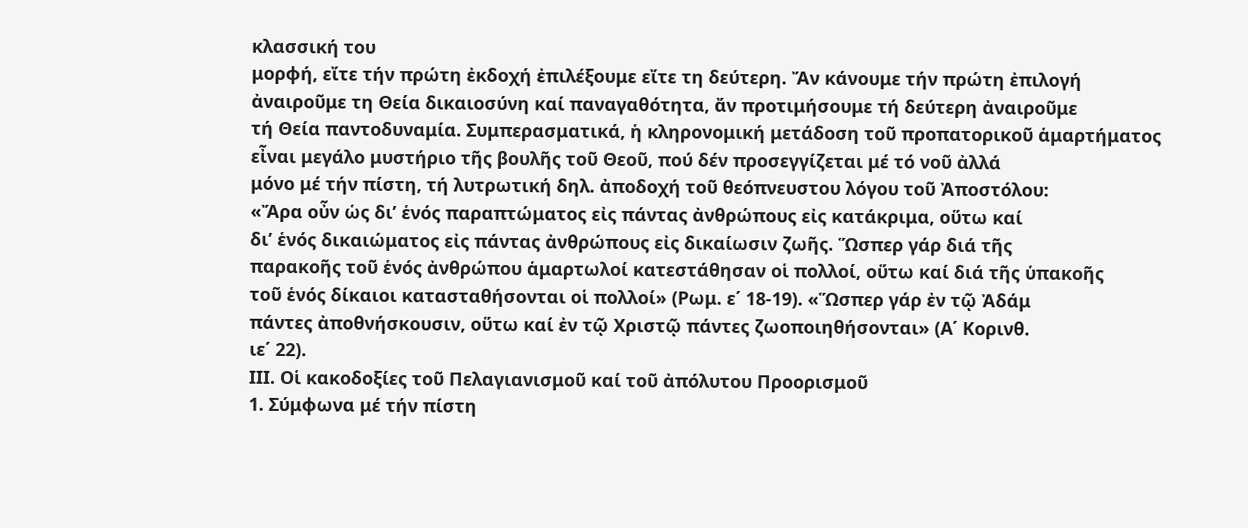κλασσική του
μορφή, εἴτε τήν πρώτη ἐκδοχή ἐπιλέξουμε εἴτε τη δεύτερη. Ἄν κάνουμε τήν πρώτη ἐπιλογή
ἀναιροῦμε τη Θεία δικαιοσύνη καί παναγαθότητα, ἄν προτιμήσουμε τή δεύτερη ἀναιροῦμε
τή Θεία παντοδυναμία. Συμπερασματικά, ἡ κληρονομική μετάδοση τοῦ προπατορικοῦ ἁμαρτήματος
εἶναι μεγάλο μυστήριο τῆς βουλῆς τοῦ Θεοῦ, πού δέν προσεγγίζεται μέ τό νοῦ ἀλλά
μόνο μέ τήν πίστη, τή λυτρωτική δηλ. ἀποδοχή τοῦ θεόπνευστου λόγου τοῦ Ἀποστόλου:
«Ἄρα οὖν ὡς δι’ ἑνός παραπτώματος εἰς πάντας ἀνθρώπους εἰς κατάκριμα, οὕτω καί
δι’ ἑνός δικαιώματος εἰς πάντας ἀνθρώπους εἰς δικαίωσιν ζωῆς. Ὥσπερ γάρ διά τῆς
παρακοῆς τοῦ ἑνός ἀνθρώπου ἁμαρτωλοί κατεστάθησαν οἱ πολλοί, οὕτω καί διά τῆς ὑπακοῆς
τοῦ ἑνός δίκαιοι κατασταθήσονται οἱ πολλοί» (Ρωμ. ε΄ 18-19). «Ὥσπερ γάρ ἐν τῷ Ἀδάμ
πάντες ἀποθνήσκουσιν, οὕτω καί ἐν τῷ Χριστῷ πάντες ζωοποιηθήσονται» (Α΄ Κορινθ.
ιε΄ 22).
ΙΙΙ. Οἱ κακοδοξίες τοῦ Πελαγιανισμοῦ καί τοῦ ἀπόλυτου Προορισμοῦ
1. Σύμφωνα μέ τήν πίστη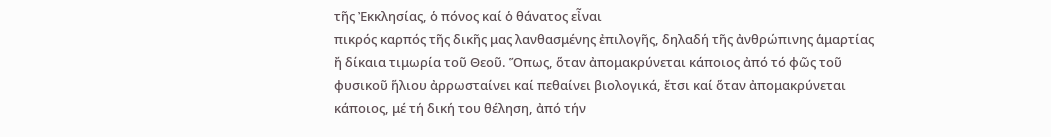τῆς Ἐκκλησίας, ὁ πόνος καί ὁ θάνατος εἶναι
πικρός καρπός τῆς δικῆς μας λανθασμένης ἐπιλογῆς, δηλαδή τῆς ἀνθρώπινης ἁμαρτίας
ἤ δίκαια τιμωρία τοῦ Θεοῦ. Ὅπως, ὅταν ἀπομακρύνεται κάποιος ἀπό τό φῶς τοῦ
φυσικοῦ ἥλιου ἀρρωσταίνει καί πεθαίνει βιολογικά, ἔτσι καί ὅταν ἀπομακρύνεται
κάποιος, μέ τή δική του θέληση, ἀπό τήν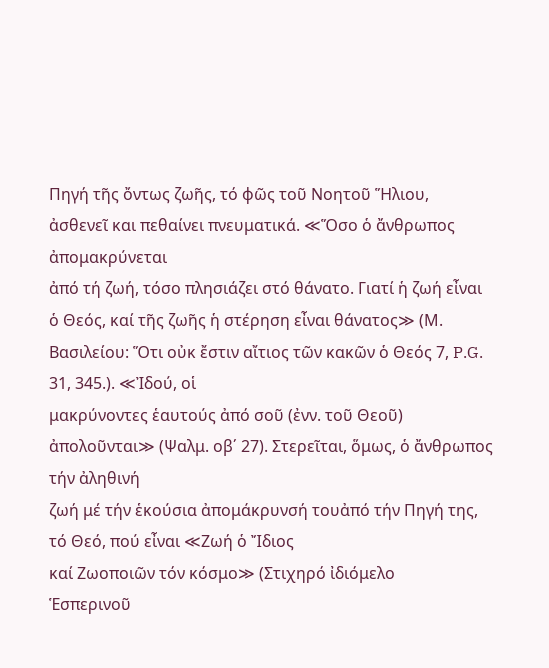Πηγή τῆς ὄντως ζωῆς, τό φῶς τοῦ Νοητοῦ Ἥλιου,
ἀσθενεῖ και πεθαίνει πνευματικά. ≪Ὅσο ὁ ἄνθρωπος ἀπομακρύνεται
ἀπό τή ζωή, τόσο πλησιάζει στό θάνατο. Γιατί ἡ ζωή εἶναι ὁ Θεός, καί τῆς ζωῆς ἡ στέρηση εἶναι θάνατος≫ (Μ.
Βασιλείου: Ὅτι οὐκ ἔστιν αἴτιος τῶν κακῶν ὁ Θεός 7, P.G. 31, 345.). ≪Ἰδού, οἱ
μακρύνοντες ἑαυτούς ἀπό σοῦ (ἐνν. τοῦ Θεοῦ) ἀπολοῦνται≫ (Ψαλμ. οβ΄ 27). Στερεῖται, ὅμως, ὁ ἄνθρωπος τήν ἀληθινή
ζωή μέ τήν ἑκούσια ἀπομάκρυνσή τουἀπό τήν Πηγή της, τό Θεό, πού εἶναι ≪Ζωή ὁ Ἴδιος
καί Ζωοποιῶν τόν κόσμο≫ (Στιχηρό ἰδιόμελο
Ἑσπερινοῦ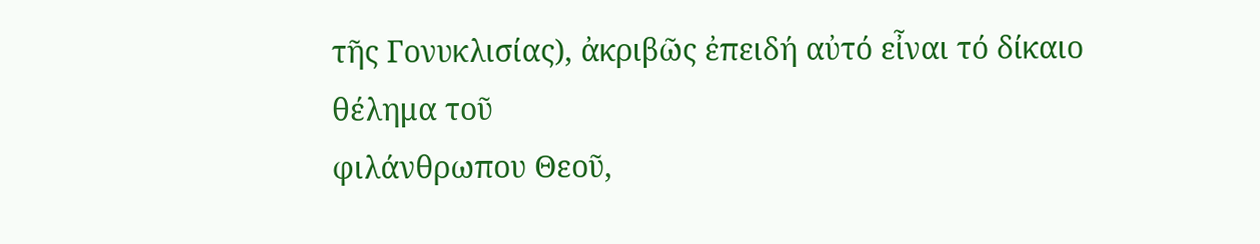τῆς Γονυκλισίας), ἀκριβῶς ἐπειδή αὐτό εἶναι τό δίκαιο θέλημα τοῦ
φιλάνθρωπου Θεοῦ,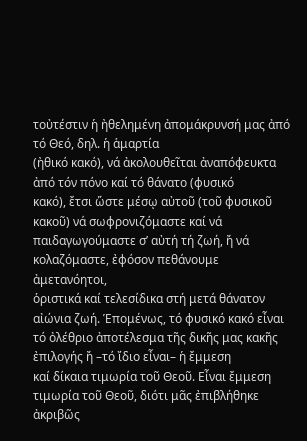τοὐτέστιν ἡ ἠθελημένη ἀπομάκρυνσή μας ἀπό τό Θεό, δηλ. ἡ ἁμαρτία
(ἠθικό κακό), νά ἀκολουθεῖται ἀναπόφευκτα ἀπό τόν πόνο καί τό θάνατο (φυσικό
κακό), ἔτσι ὥστε μέσῳ αὐτοῦ (τοῦ φυσικοῦ κακοῦ) νά σωφρονιζόμαστε καί νά
παιδαγωγούμαστε σ’ αὐτή τή ζωή, ἤ νά κολαζόμαστε, ἐφόσον πεθάνουμε ἀμετανόητοι,
ὁριστικά καί τελεσίδικα στή μετά θάνατον αἰώνια ζωή. Ἑπομένως, τό φυσικό κακό εἶναι
τό ὀλέθριο ἀποτέλεσμα τῆς δικῆς μας κακῆς ἐπιλογής ἤ –τό ἴδιο εἶναι– ἡ ἔμμεση
καί δίκαια τιμωρία τοῦ Θεοῦ. Εἶναι ἔμμεση τιμωρία τοῦ Θεοῦ, διότι μᾶς ἐπιβλήθηκε
ἀκριβῶς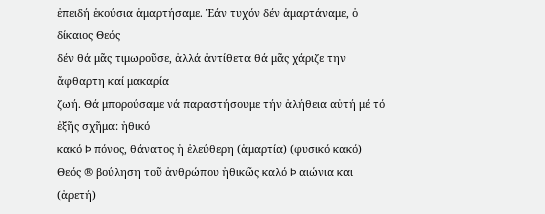ἐπειδή ἑκούσια ἁμαρτήσαμε. Ἐάν τυχόν δέν ἁμαρτάναμε, ὁ δίκαιος Θεός
δέν θά μᾶς τιμωροῦσε, ἀλλά ἀντίθετα θά μᾶς χάριζε την ἄφθαρτη καί μακαρία
ζωή. Θά μπορούσαμε νά παραστήσουμε τήν ἀλήθεια αὐτή μέ τό ἑξῆς σχῆμα: ἠθικό
κακό Þ πόνος, θάνατος ἡ ἐλεύθερη (ἁμαρτία) (φυσικό κακό) Θεός ® βούληση τοῦ ἀνθρώπου ἠθικῶς καλό Þ αιώνια και (ἀρετή)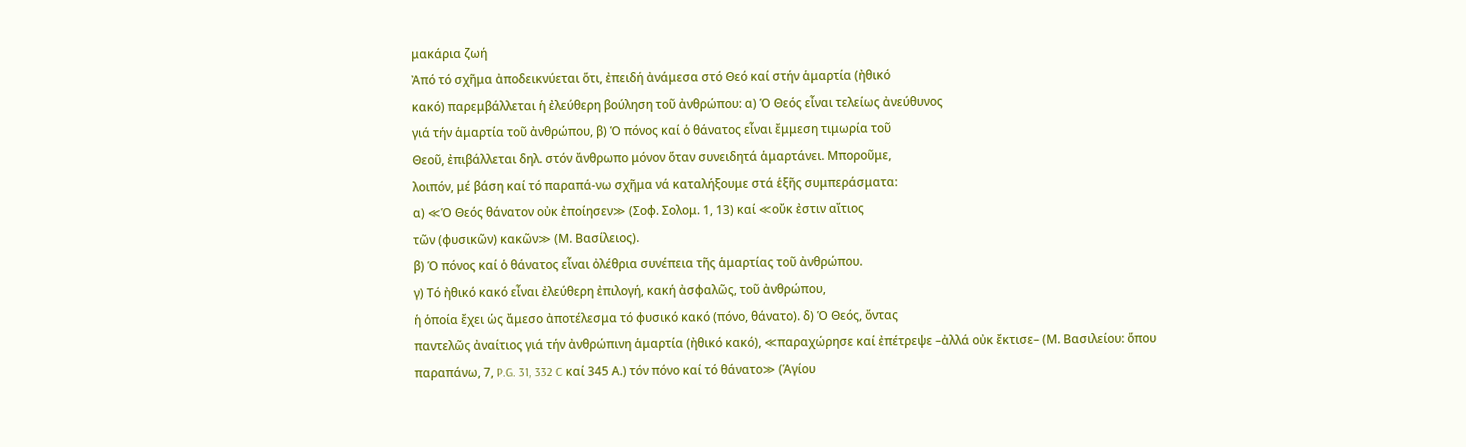μακάρια ζωή
Ἀπό τό σχῆμα ἀποδεικνύεται ὅτι, ἐπειδή ἀνάμεσα στό Θεό καί στήν ἁμαρτία (ἠθικό
κακό) παρεμβάλλεται ἡ ἐλεύθερη βούληση τοῦ ἀνθρώπου: α) Ὁ Θεός εἶναι τελείως ἀνεύθυνος
γιά τήν ἁμαρτία τοῦ ἀνθρώπου, β) Ὁ πόνος καί ὁ θάνατος εἶναι ἔμμεση τιμωρία τοῦ
Θεοῦ, ἐπιβάλλεται δηλ. στόν ἄνθρωπο μόνον ὅταν συνειδητά ἁμαρτάνει. Μποροῦμε,
λοιπόν, μέ βάση καί τό παραπά-νω σχῆμα νά καταλήξουμε στά ἑξῆς συμπεράσματα:
α) ≪Ὁ Θεός θάνατον οὐκ ἐποίησεν≫ (Σοφ. Σολομ. 1, 13) καί ≪οὔκ ἐστιν αἴτιος
τῶν (φυσικῶν) κακῶν≫ (Μ. Βασίλειος).
β) Ὁ πόνος καί ὁ θάνατος εἶναι ὀλέθρια συνέπεια τῆς ἁμαρτίας τοῦ ἀνθρώπου.
γ) Τό ἠθικό κακό εἶναι ἐλεύθερη ἐπιλογή, κακή ἀσφαλῶς, τοῦ ἀνθρώπου,
ἡ ὁποία ἔχει ὡς ἄμεσο ἀποτέλεσμα τό φυσικό κακό (πόνο, θάνατο). δ) Ὁ Θεός, ὄντας
παντελῶς ἀναίτιος γιά τήν ἀνθρώπινη ἁμαρτία (ἠθικό κακό), ≪παραχώρησε καί ἐπέτρεψε –ἀλλά οὐκ ἔκτισε– (Μ. Βασιλείου: ὅπου
παραπάνω, 7, P.G. 31, 332 C καί 345 Α.) τόν πόνο καί τό θάνατο≫ (Ἁγίου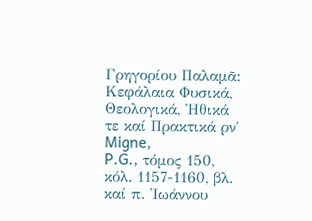Γρηγορίου Παλαμᾶ: Κεφάλαια Φυσικά, Θεολογικά, Ἠθικά τε καί Πρακτικά ρν΄ Migne,
P.G., τόμος 150, κόλ. 1157-1160, βλ. καί π. Ἰωάννου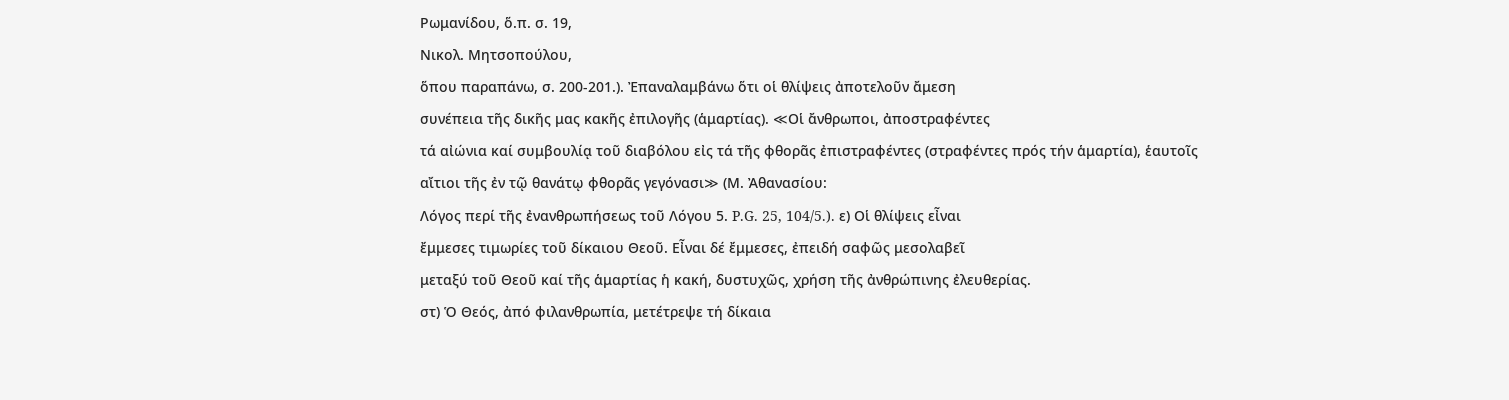Ρωμανίδου, ὅ.π. σ. 19,
Νικολ. Μητσοπούλου,
ὅπου παραπάνω, σ. 200-201.). Ἐπαναλαμβάνω ὅτι οἱ θλίψεις ἀποτελοῦν ἄμεση
συνέπεια τῆς δικῆς μας κακῆς ἐπιλογῆς (ἁμαρτίας). ≪Οἱ ἄνθρωποι, ἀποστραφέντες
τά αἰώνια καί συμβουλίᾳ τοῦ διαβόλου εἰς τά τῆς φθορᾶς ἐπιστραφέντες (στραφέντες πρός τήν ἁμαρτία), ἑαυτοῖς
αἴτιοι τῆς ἐν τῷ θανάτῳ φθορᾶς γεγόνασι≫ (Μ. Ἀθανασίου:
Λόγος περί τῆς ἐνανθρωπήσεως τοῦ Λόγου 5. P.G. 25, 104/5.). ε) Οἱ θλίψεις εἶναι
ἔμμεσες τιμωρίες τοῦ δίκαιου Θεοῦ. Εἶναι δέ ἔμμεσες, ἐπειδή σαφῶς μεσολαβεῖ
μεταξύ τοῦ Θεοῦ καί τῆς ἁμαρτίας ἡ κακή, δυστυχῶς, χρήση τῆς ἀνθρώπινης ἐλευθερίας.
στ) Ὁ Θεός, ἀπό φιλανθρωπία, μετέτρεψε τή δίκαια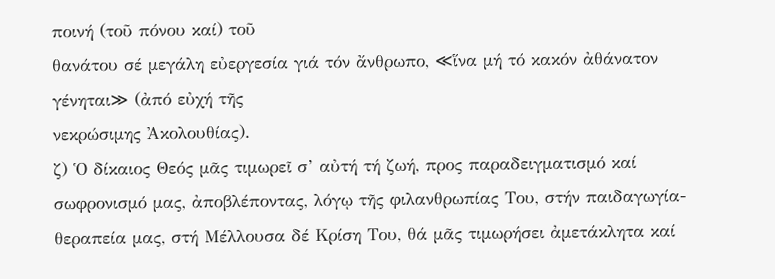ποινή (τοῦ πόνου καί) τοῦ
θανάτου σέ μεγάλη εὐεργεσία γιά τόν ἄνθρωπο, ≪ἵνα μή τό κακόν ἀθάνατον
γένηται≫ (ἀπό εὐχή τῆς
νεκρώσιμης Ἀκολουθίας).
ζ) Ὁ δίκαιος Θεός μᾶς τιμωρεῖ σ’ αὐτή τή ζωή, προς παραδειγματισμό καί
σωφρονισμό μας, ἀποβλέποντας, λόγῳ τῆς φιλανθρωπίας Του, στήν παιδαγωγία-
θεραπεία μας, στή Μέλλουσα δέ Κρίση Του, θά μᾶς τιμωρήσει ἀμετάκλητα καί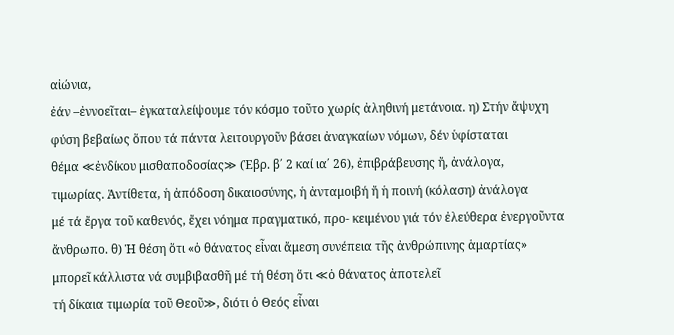αἰώνια,
ἐάν –ἐννοεῖται– ἐγκαταλείψουμε τόν κόσμο τοῦτο χωρίς ἀληθινή μετάνοια. η) Στήν ἄψυχη
φύση βεβαίως ὅπου τά πάντα λειτουργοῦν βάσει ἀναγκαίων νόμων, δέν ὑφίσταται
θέμα ≪ἐνδίκου μισθαποδοσίας≫ (Ἑβρ. β΄ 2 καί ια΄ 26), ἐπιβράβευσης ἤ, ἀνάλογα,
τιμωρίας. Ἀντίθετα, ἡ ἀπόδοση δικαιοσύνης, ἡ ἀνταμοιβή ἤ ἡ ποινή (κόλαση) ἀνάλογα
μέ τά ἔργα τοῦ καθενός, ἔχει νόημα πραγματικό, προ- κειμένου γιά τόν ἐλεύθερα ἐνεργοῦντα
ἄνθρωπο. θ) Ἡ θέση ὅτι «ὁ θάνατος εἶναι ἄμεση συνέπεια τῆς ἀνθρώπινης ἁμαρτίας»
μπορεῖ κάλλιστα νά συμβιβασθῆ μέ τή θέση ὅτι ≪ὁ θάνατος ἀποτελεῖ
τή δίκαια τιμωρία τοῦ Θεοῦ≫, διότι ὁ Θεός εἶναι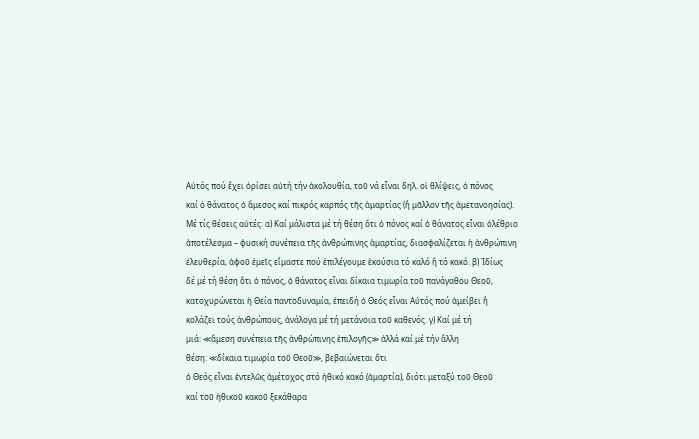Αὐτός πού ἔχει ὁρίσει αὐτή τήν ἀκολουθία, τοῦ νά εἶναι δηλ. οἱ θλίψεις, ὁ πόνος
καί ὁ θάνατος ὁ ἄμεσος καί πικρός καρπός τῆς ἁμαρτίας (ἤ μᾶλλον τῆς ἀμετανοησίας).
Μέ τίς θέσεις αὐτές: α) Καί μάλιστα μέ τή θέση ὅτι ὁ πόνος καί ὁ θάνατος εἶναι ὀλέθριο
ἀποτέλεσμα – φυσική συνέπεια τῆς ἀνθρώπινης ἁμαρτίας, διασφαλίζεται ἡ ἀνθρώπινη
ἐλευθερία, ἀφοῦ ἐμεῖς εἴμαστε πού ἐπιλέγουμε ἑκούσια τό καλό ἤ τό κακό. β) Ἰδίως
δέ μέ τή θέση ὅτι ὁ πόνος, ὁ θάνατος εἶναι δίκαια τιμωρία τοῦ πανάγαθου Θεοῦ,
κατοχυρώνεται ἡ Θεία παντοδυναμία, ἐπειδή ὁ Θεός εἶναι Αὐτός πού ἀμείβει ἤ
κολάζει τούς ἀνθρώπους, ἀνάλογα μέ τή μετάνοια τοῦ καθενός. γ) Καί μέ τή
μιά: ≪ἄμεση συνέπεια τῆς ἀνθρώπινης ἐπιλογῆς≫ ἀλλά καί μέ τήν ἄλλη
θέση: ≪δίκαια τιμωρία τοῦ Θεοῦ≫, βεβαιώνεται ὅτι
ὁ Θεός εἶναι ἐντελῶς ἀμέτοχος στό ἠθικό κακό (ἁμαρτία), διότι μεταξύ τοῦ Θεοῦ
καί τοῦ ἠθικοῦ κακοῦ ξεκάθαρα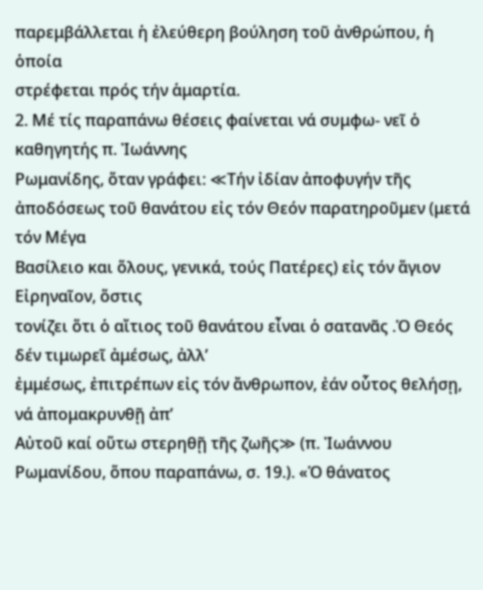παρεμβάλλεται ἡ ἐλεύθερη βούληση τοῦ ἀνθρώπου, ἡ ὁποία
στρέφεται πρός τήν ἁμαρτία.
2. Μέ τίς παραπάνω θέσεις φαίνεται νά συμφω- νεῖ ὁ καθηγητής π. Ἰωάννης
Ρωμανίδης, ὅταν γράφει: ≪Τήν ἰδίαν ἀποφυγήν τῆς ἀποδόσεως τοῦ θανάτου εἰς τόν Θεόν παρατηροῦμεν (μετά τόν Μέγα
Βασίλειο και ὅλους, γενικά, τούς Πατέρες) εἰς τόν ἅγιον Εἰρηναῖον, ὅστις
τονίζει ὅτι ὁ αἴτιος τοῦ θανάτου εἶναι ὁ σατανᾶς .Ὁ Θεός δέν τιμωρεῖ ἀμέσως, ἀλλ’
ἐμμέσως, ἐπιτρέπων εἰς τόν ἄνθρωπον, ἐάν οὗτος θελήσῃ, νά ἀπομακρυνθῇ ἀπ’
Αὐτοῦ καί οὕτω στερηθῇ τῆς ζωῆς≫ (π. Ἰωάννου
Ρωμανίδου, ὅπου παραπάνω, σ. 19.). «Ὁ θάνατος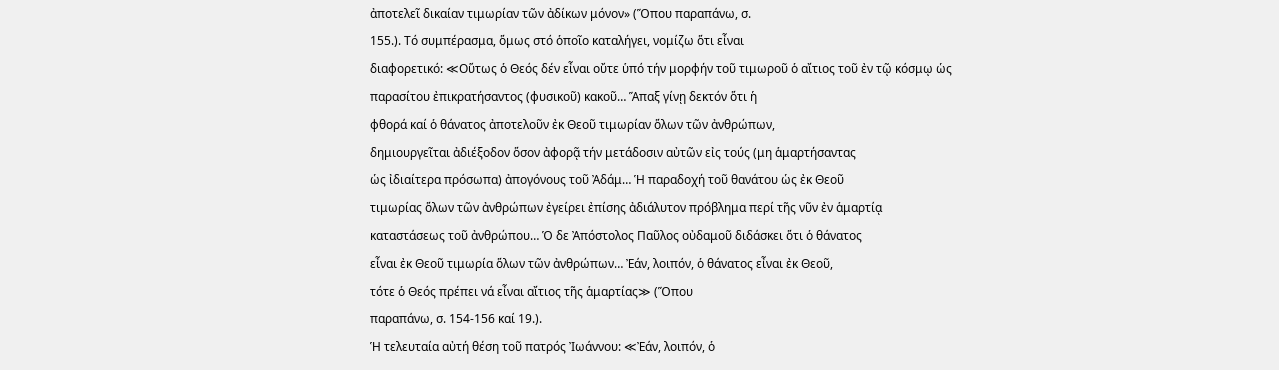ἀποτελεῖ δικαίαν τιμωρίαν τῶν ἀδίκων μόνον» (Ὅπου παραπάνω, σ.
155.). Τό συμπέρασμα, ὅμως στό ὁποῖο καταλήγει, νομίζω ὅτι εἶναι
διαφορετικό: ≪Οὕτως ὁ Θεός δέν εἶναι οὔτε ὑπό τήν μορφήν τοῦ τιμωροῦ ὁ αἴτιος τοῦ ἐν τῷ κόσμῳ ὡς
παρασίτου ἐπικρατήσαντος (φυσικοῦ) κακοῦ… Ἅπαξ γίνῃ δεκτόν ὅτι ἡ
φθορά καί ὁ θάνατος ἀποτελοῦν ἐκ Θεοῦ τιμωρίαν ὅλων τῶν ἀνθρώπων,
δημιουργεῖται ἀδιέξοδον ὅσον ἀφορᾷ τήν μετάδοσιν αὐτῶν εἰς τούς (μη ἁμαρτήσαντας
ὡς ἰδιαίτερα πρόσωπα) ἀπογόνους τοῦ Ἀδάμ… Ἡ παραδοχή τοῦ θανάτου ὡς ἐκ Θεοῦ
τιμωρίας ὅλων τῶν ἀνθρώπων ἐγείρει ἐπίσης ἀδιάλυτον πρόβλημα περί τῆς νῦν ἐν ἁμαρτίᾳ
καταστάσεως τοῦ ἀνθρώπου… Ὁ δε Ἀπόστολος Παῦλος οὐδαμοῦ διδάσκει ὅτι ὁ θάνατος
εἶναι ἐκ Θεοῦ τιμωρία ὅλων τῶν ἀνθρώπων… Ἐάν, λοιπόν, ὁ θάνατος εἶναι ἐκ Θεοῦ,
τότε ὁ Θεός πρέπει νά εἶναι αἴτιος τῆς ἁμαρτίας≫ (Ὅπου
παραπάνω, σ. 154-156 καί 19.).
Ἡ τελευταία αὐτή θέση τοῦ πατρός Ἰωάννου: ≪Ἐάν, λοιπόν, ὁ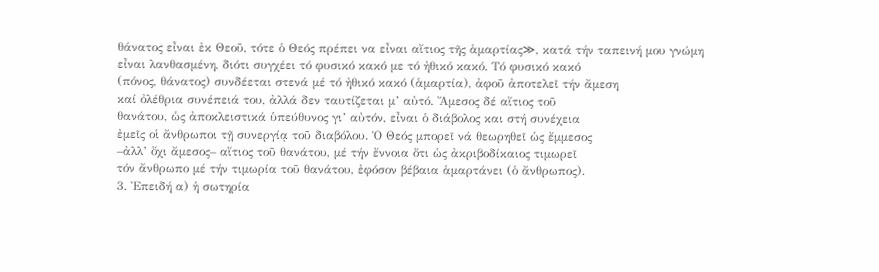θάνατος εἶναι ἐκ Θεοῦ, τότε ὁ Θεός πρέπει να εἶναι αἴτιος τῆς ἁμαρτίας≫, κατά τήν ταπεινή μου γνώμη
εἶναι λανθασμένη, διότι συγχέει τό φυσικό κακό με τό ἠθικό κακό. Τό φυσικό κακό
(πόνος, θάνατος) συνδέεται στενά μέ τό ἠθικό κακό (ἁμαρτία), ἀφοῦ ἀποτελεῖ τήν ἄμεση
καί ὀλέθρια συνέπειά του, ἀλλά δεν ταυτίζεται μ’ αὐτό. Ἄμεσος δέ αἴτιος τοῦ
θανάτου, ὡς ἀποκλειστικά ὑπεύθυνος γι’ αὐτόν, εἶναι ὁ διάβολος και στή συνέχεια
ἐμεῖς οἱ ἄνθρωποι τῇ συνεργίᾳ τοῦ διαβόλου. Ὁ Θεός μπορεῖ νά θεωρηθεῖ ὡς ἔμμεσος
–ἀλλ’ ὄχι ἄμεσος– αἴτιος τοῦ θανάτου, μέ τήν ἔννοια ὅτι ὡς ἀκριβοδίκαιος τιμωρεῖ
τόν ἄνθρωπο μέ τήν τιμωρία τοῦ θανάτου, ἐφόσον βέβαια ἁμαρτάνει (ὁ ἄνθρωπος).
3. Ἐπειδή α) ἡ σωτηρία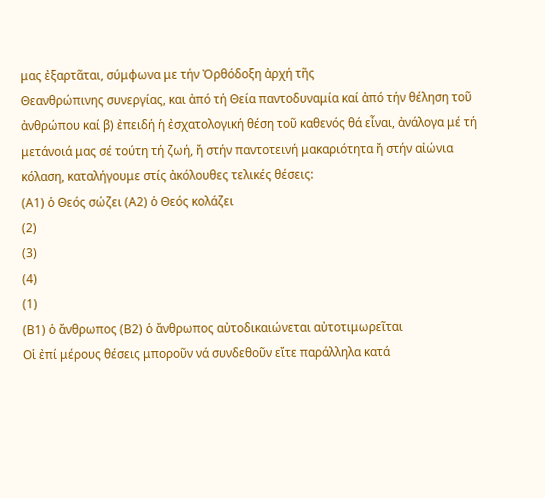μας ἐξαρτᾶται, σύμφωνα με τήν Ὀρθόδοξη ἀρχή τῆς
Θεανθρώπινης συνεργίας, και ἀπό τή Θεία παντοδυναμία καί ἀπό τήν θέληση τοῦ
ἀνθρώπου καί β) ἐπειδή ἡ ἐσχατολογική θέση τοῦ καθενός θά εἶναι, ἀνάλογα μέ τή
μετάνοιά μας σέ τούτη τή ζωή, ἤ στήν παντοτεινή μακαριότητα ἤ στήν αἰώνια
κόλαση, καταλήγουμε στίς ἀκόλουθες τελικές θέσεις:
(Α1) ὁ Θεός σώζει (Α2) ὁ Θεός κολάζει
(2)
(3)
(4)
(1)
(Β1) ὁ ἄνθρωπος (Β2) ὁ ἄνθρωπος αὐτοδικαιώνεται αὐτοτιμωρεῖται
Οἱ ἐπί μέρους θέσεις μποροῦν νά συνδεθοῦν εἴτε παράλληλα κατά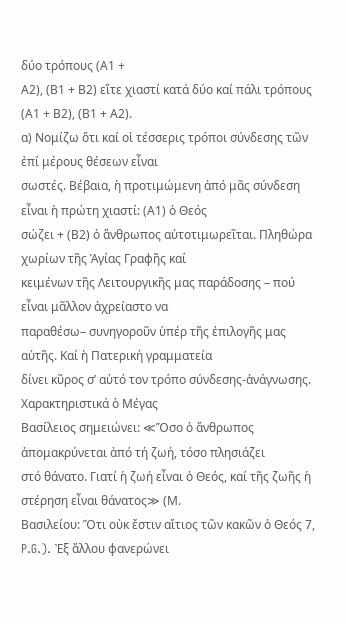δύο τρόπους (Α1 +
Α2), (Β1 + Β2) εἴτε χιαστί κατά δύο καί πάλι τρόπους (Α1 + Β2), (Β1 + Α2).
α) Νομίζω ὅτι καί οἱ τέσσερις τρόποι σύνδεσης τῶν ἐπί μέρους θέσεων εἶναι
σωστές. Βέβαια, ἡ προτιμώμενη ἀπό μᾶς σύνδεση εἶναι ἡ πρώτη χιαστί: (Α1) ὁ Θεός
σώζει + (Β2) ὁ ἄνθρωπος αὐτοτιμωρεῖται. Πληθώρα χωρίων τῆς Ἁγίας Γραφῆς καί
κειμένων τῆς Λειτουργικῆς μας παράδοσης – πού εἶναι μᾶλλον ἀχρείαστο να
παραθέσω– συνηγοροῦν ὑπέρ τῆς ἐπιλογῆς μας αὐτῆς. Καί ἡ Πατερική γραμματεία
δίνει κῦρος σ’ αὐτό τον τρόπο σύνδεσης-ἀνάγνωσης. Χαρακτηριστικά ὁ Μέγας
Βασίλειος σημειώνει: ≪Ὅσο ὁ ἄνθρωπος ἀπομακρύνεται ἀπό τή ζωή, τόσο πλησιάζει
στό θάνατο. Γιατί ἡ ζωή εἶναι ὁ Θεός, καί τῆς ζωῆς ἡ στέρηση εἶναι θάνατος≫ (Μ.
Βασιλείου: Ὅτι οὐκ ἔστιν αἴτιος τῶν κακῶν ὁ Θεός 7, P.G.). Ἐξ ἄλλου φανερώνει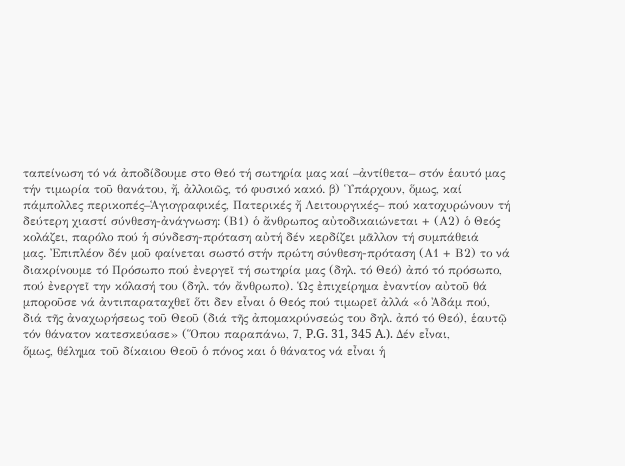ταπείνωση τό νά ἀποδίδουμε στο Θεό τή σωτηρία μας καί –ἀντίθετα– στόν ἑαυτό μας
τήν τιμωρία τοῦ θανάτου, ἤ, ἀλλοιῶς, τό φυσικό κακό. β) Ὑπάρχουν, ὅμως, καί
πάμπολλες περικοπές–Ἁγιογραφικές, Πατερικές ἤ Λειτουργικές– πού κατοχυρώνουν τή
δεύτερη χιαστί σύνθεση-ἀνάγνωση: (Β1) ὁ ἄνθρωπος αὐτοδικαιώνεται + (Α2) ὁ Θεός
κολάζει, παρόλο πού ἡ σύνδεση-πρόταση αὐτή δέν κερδίζει μᾶλλον τή συμπάθειά
μας. Ἐπιπλέον δέν μοῦ φαίνεται σωστό στήν πρώτη σύνθεση-πρόταση (Α1 + Β2) το νά
διακρίνουμε τό Πρόσωπο πού ἐνεργεῖ τή σωτηρία μας (δηλ. τό Θεό) ἀπό τό πρόσωπο,
πού ἐνεργεῖ την κόλασή του (δηλ. τόν ἄνθρωπο). Ὡς ἐπιχείρημα ἐναντίον αὐτοῦ θά
μποροῦσε νά ἀντιπαραταχθεῖ ὅτι δεν εἶναι ὁ Θεός πού τιμωρεῖ ἀλλά «ὁ Ἀδάμ πού,
διά τῆς ἀναχωρήσεως τοῦ Θεοῦ (διά τῆς ἀπομακρύνσεώς του δηλ. ἀπό τό Θεό), ἑαυτῷ
τόν θάνατον κατεσκεύασε» (Ὅπου παραπάνω, 7, P.G. 31, 345 A.). Δέν εἶναι,
ὅμως, θέλημα τοῦ δίκαιου Θεοῦ ὁ πόνος και ὁ θάνατος νά εἶναι ἡ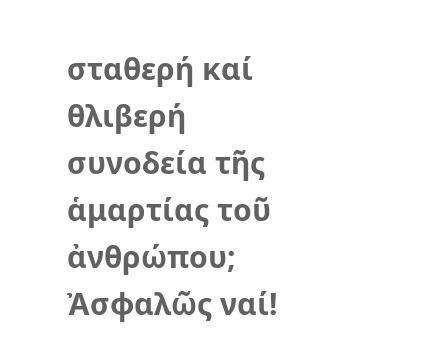σταθερή καί
θλιβερή συνοδεία τῆς ἁμαρτίας τοῦ ἀνθρώπου; Ἀσφαλῶς ναί!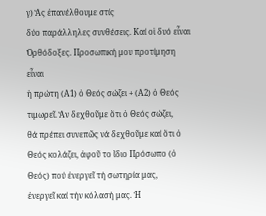γ) Ἄς ἐπανέλθουμε στίς
δύο παράλληλες συνθέσεις. Καί οἱ δυό εἶναι Ὀρθόδοξες. Προσωπική μου προτίμηση εἶναι
ἡ πρώτη (Α1) ὁ Θεός σώζει + (Α2) ὁ Θεός τιμωρεῖ. Ἄν δεχθοῦμε ὅτι ὁ Θεός σώζει,
θά πρέπει συνεπῶς νά δεχθοῦμε καί ὅτι ὁ Θεός κολάζει, ἀφοῦ το ἴδιο Πρόσωπο (ὁ
Θεός) πού ἐνεργεῖ τή σωτηρία μας,
ἐνεργεῖ καί τήν κόλασή μας. Ἡ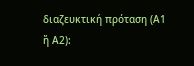διαζευκτική πρόταση (Α1 ἤ Α2):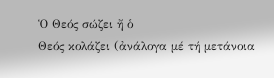Ὁ Θεός σώζει ἤ ὁ
Θεός κολάζει (ἀνάλογα μέ τή μετάνοια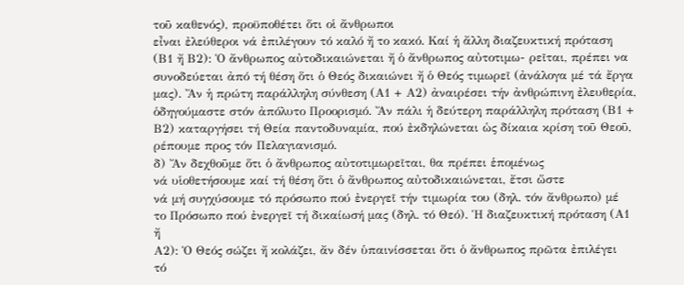τοῦ καθενός), προϋποθέτει ὅτι οἱ ἄνθρωποι
εἶναι ἐλεύθεροι νά ἐπιλέγουν τό καλό ἤ το κακό. Καί ἡ ἄλλη διαζευκτική πρόταση
(Β1 ἤ Β2): Ὁ ἄνθρωπος αὐτοδικαιώνεται ἤ ὁ ἄνθρωπος αὐτοτιμω- ρεῖται, πρέπει να
συνοδεύεται ἀπό τή θέση ὅτι ὁ Θεός δικαιώνει ἤ ὁ Θεός τιμωρεῖ (ἀνάλογα μέ τά ἔργα
μας). Ἄν ἡ πρώτη παράλληλη σύνθεση (Α1 + Α2) ἀναιρέσει τήν ἀνθρώπινη ἐλευθερία,
ὁδηγούμαστε στόν ἀπόλυτο Προορισμό. Ἄν πάλι ἡ δεύτερη παράλληλη πρόταση (Β1 +
Β2) καταργήσει τή Θεία παντοδυναμία, πού ἐκδηλώνεται ὡς δίκαια κρίση τοῦ Θεοῦ,
ρέπουμε προς τόν Πελαγιανισμό.
δ) Ἄν δεχθοῦμε ὅτι ὁ ἄνθρωπος αὐτοτιμωρεῖται, θα πρέπει ἑπομένως
νά υἱοθετήσουμε καί τή θέση ὅτι ὁ ἄνθρωπος αὐτοδικαιώνεται, ἔτσι ὥστε
νά μή συγχύσουμε τό πρόσωπο πού ἐνεργεῖ τήν τιμωρία του (δηλ. τόν ἄνθρωπο) μέ
το Πρόσωπο πού ἐνεργεῖ τή δικαίωσή μας (δηλ. τό Θεό). Ἡ διαζευκτική πρόταση (Α1
ἤ
Α2): Ὁ Θεός σώζει ἤ κολάζει, ἄν δέν ὑπαινίσσεται ὅτι ὁ ἄνθρωπος πρῶτα ἐπιλέγει
τό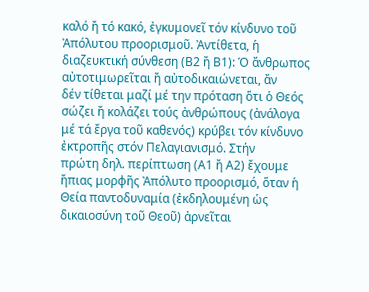καλό ἤ τό κακό, ἐγκυμονεῖ τόν κίνδυνο τοῦ Ἀπόλυτου προορισμοῦ. Ἀντίθετα, ἡ
διαζευκτική σύνθεση (Β2 ἤ Β1): Ὁ ἄνθρωπος αὐτοτιμωρεῖται ἤ αὐτοδικαιώνεται, ἄν
δέν τίθεται μαζί μέ την πρόταση ὅτι ὁ Θεός σώζει ἤ κολάζει τούς ἀνθρώπους (ἀνάλογα
μέ τά ἔργα τοῦ καθενός) κρύβει τόν κίνδυνο ἐκτροπῆς στόν Πελαγιανισμό. Στήν
πρώτη δηλ. περίπτωση (Α1 ἤ Α2) ἔχουμε ἤπιας μορφῆς Ἀπόλυτο προορισμό, ὅταν ἡ
Θεία παντοδυναμία (ἐκδηλουμένη ὡς δικαιοσύνη τοῦ Θεοῦ) ἀρνεῖται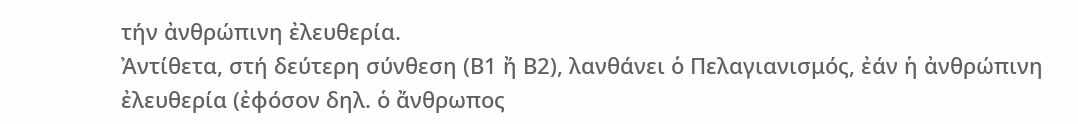τήν ἀνθρώπινη ἐλευθερία.
Ἀντίθετα, στή δεύτερη σύνθεση (Β1 ἤ Β2), λανθάνει ὁ Πελαγιανισμός, ἐάν ἡ ἀνθρώπινη
ἐλευθερία (ἐφόσον δηλ. ὁ ἄνθρωπος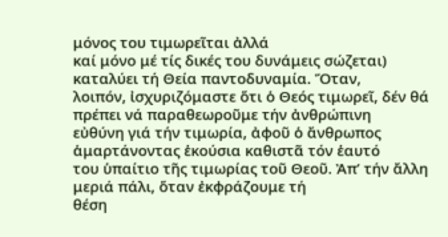μόνος του τιμωρεῖται ἀλλά
καί μόνο μέ τίς δικές του δυνάμεις σώζεται) καταλύει τή Θεία παντοδυναμία. Ὅταν,
λοιπόν, ἰσχυριζόμαστε ὅτι ὁ Θεός τιμωρεῖ, δέν θά πρέπει νά παραθεωροῦμε τήν ἀνθρώπινη
εὐθύνη γιά τήν τιμωρία, ἀφοῦ ὁ ἄνθρωπος ἁμαρτάνοντας ἑκούσια καθιστᾶ τόν ἑαυτό
του ὑπαίτιο τῆς τιμωρίας τοῦ Θεοῦ. Ἀπ’ τήν ἄλλη μεριά πάλι, ὅταν ἐκφράζουμε τή
θέση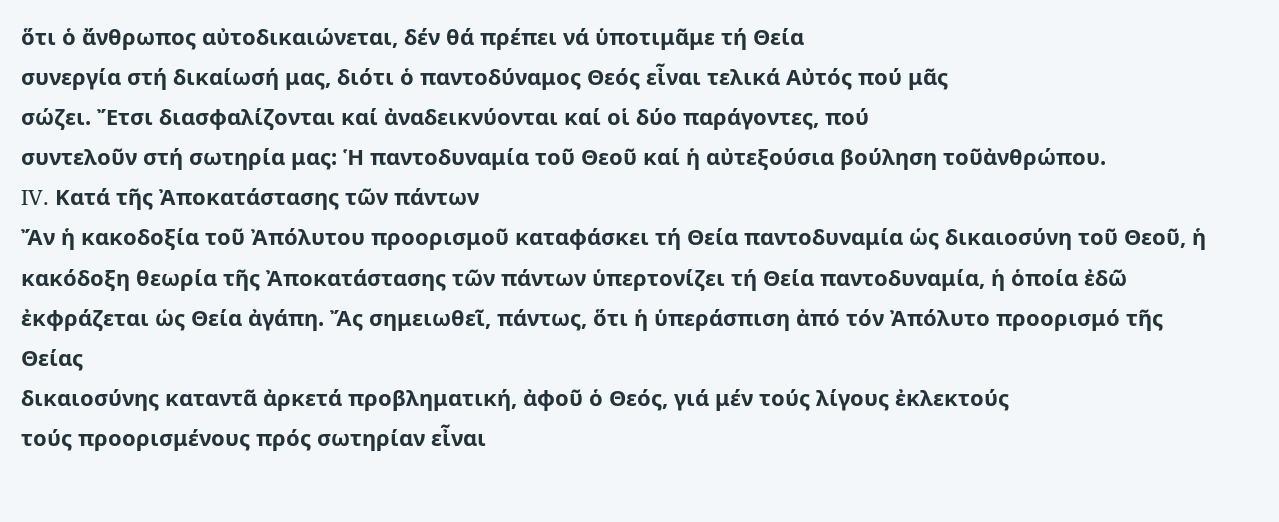ὅτι ὁ ἄνθρωπος αὐτοδικαιώνεται, δέν θά πρέπει νά ὑποτιμᾶμε τή Θεία
συνεργία στή δικαίωσή μας, διότι ὁ παντοδύναμος Θεός εἶναι τελικά Αὐτός πού μᾶς
σώζει. Ἔτσι διασφαλίζονται καί ἀναδεικνύονται καί οἱ δύο παράγοντες, πού
συντελοῦν στή σωτηρία μας: Ἡ παντοδυναμία τοῦ Θεοῦ καί ἡ αὐτεξούσια βούληση τοῦἀνθρώπου.
IV. Κατά τῆς Ἀποκατάστασης τῶν πάντων
Ἄν ἡ κακοδοξία τοῦ Ἀπόλυτου προορισμοῦ καταφάσκει τή Θεία παντοδυναμία ὡς δικαιοσύνη τοῦ Θεοῦ, ἡ κακόδοξη θεωρία τῆς Ἀποκατάστασης τῶν πάντων ὑπερτονίζει τή Θεία παντοδυναμία, ἡ ὁποία ἐδῶ ἐκφράζεται ὡς Θεία ἀγάπη. Ἄς σημειωθεῖ, πάντως, ὅτι ἡ ὑπεράσπιση ἀπό τόν Ἀπόλυτο προορισμό τῆς Θείας
δικαιοσύνης καταντᾶ ἀρκετά προβληματική, ἀφοῦ ὁ Θεός, γιά μέν τούς λίγους ἐκλεκτούς
τούς προορισμένους πρός σωτηρίαν εἶναι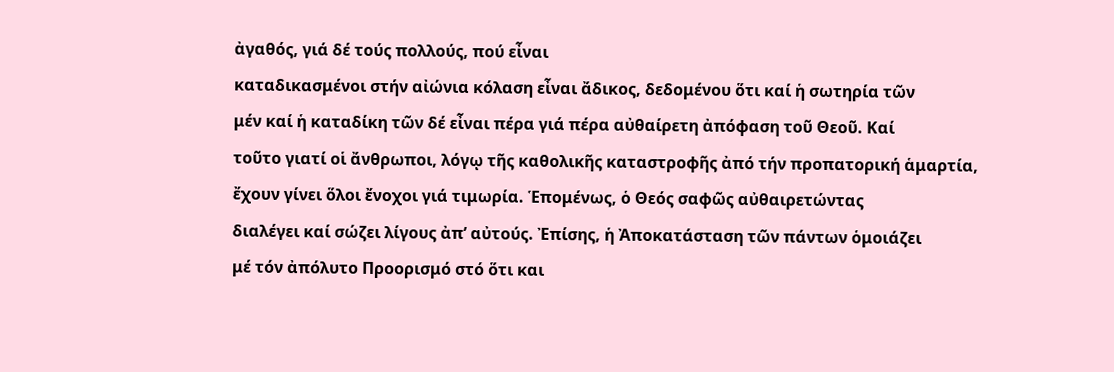ἀγαθός, γιά δέ τούς πολλούς, πού εἶναι
καταδικασμένοι στήν αἰώνια κόλαση εἶναι ἄδικος, δεδομένου ὅτι καί ἡ σωτηρία τῶν
μέν καί ἡ καταδίκη τῶν δέ εἶναι πέρα γιά πέρα αὐθαίρετη ἀπόφαση τοῦ Θεοῦ. Καί
τοῦτο γιατί οἱ ἄνθρωποι, λόγῳ τῆς καθολικῆς καταστροφῆς ἀπό τήν προπατορική ἁμαρτία,
ἔχουν γίνει ὅλοι ἔνοχοι γιά τιμωρία. Ἑπομένως, ὁ Θεός σαφῶς αὐθαιρετώντας
διαλέγει καί σώζει λίγους ἀπ’ αὐτούς. Ἐπίσης, ἡ Ἀποκατάσταση τῶν πάντων ὁμοιάζει
μέ τόν ἀπόλυτο Προορισμό στό ὅτι και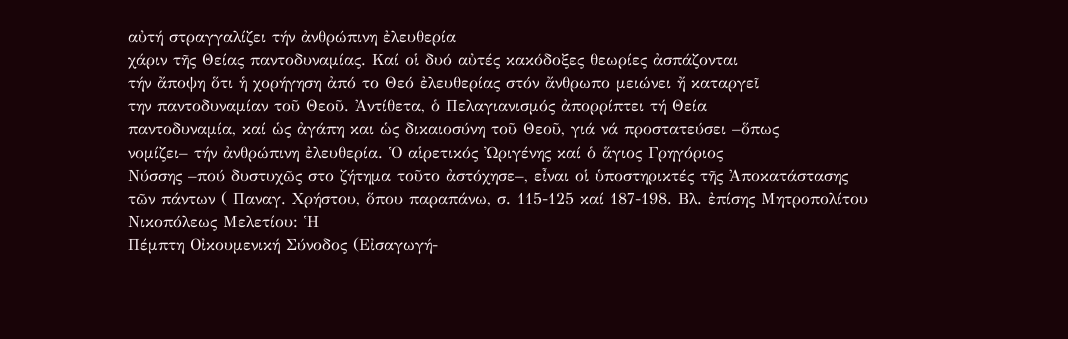αὐτή στραγγαλίζει τήν ἀνθρώπινη ἐλευθερία
χάριν τῆς Θείας παντοδυναμίας. Καί οἱ δυό αὐτές κακόδοξες θεωρίες ἀσπάζονται
τήν ἄποψη ὅτι ἡ χορήγηση ἀπό το Θεό ἐλευθερίας στόν ἄνθρωπο μειώνει ἤ καταργεῖ
την παντοδυναμίαν τοῦ Θεοῦ. Ἀντίθετα, ὁ Πελαγιανισμός ἀπορρίπτει τή Θεία
παντοδυναμία, καί ὡς ἀγάπη και ὡς δικαιοσύνη τοῦ Θεοῦ, γιά νά προστατεύσει –ὅπως
νομίζει– τήν ἀνθρώπινη ἐλευθερία. Ὁ αἱρετικός Ὠριγένης καί ὁ ἅγιος Γρηγόριος
Νύσσης –πού δυστυχῶς στο ζήτημα τοῦτο ἀστόχησε–, εἶναι οἱ ὑποστηρικτές τῆς Ἀποκατάστασης
τῶν πάντων ( Παναγ. Χρήστου, ὅπου παραπάνω, σ. 115-125 καί 187-198. Βλ. ἐπίσης Μητροπολίτου Νικοπόλεως Μελετίου: Ἡ
Πέμπτη Οἰκουμενική Σύνοδος (Εἰσαγωγή-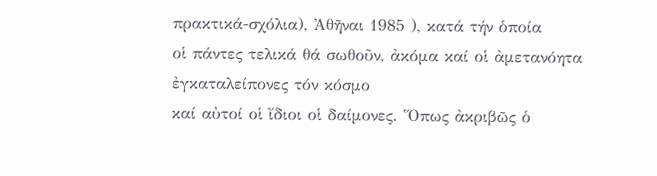πρακτικά-σχόλια), Ἀθῆναι 1985 ), κατά τήν ὁποία
οἱ πάντες τελικά θά σωθοῦν, ἀκόμα καί οἱ ἀμετανόητα ἐγκαταλείπονες τόν κόσμο
καί αὐτοί οἱ ἴδιοι οἱ δαίμονες. Ὅπως ἀκριβῶς ὁ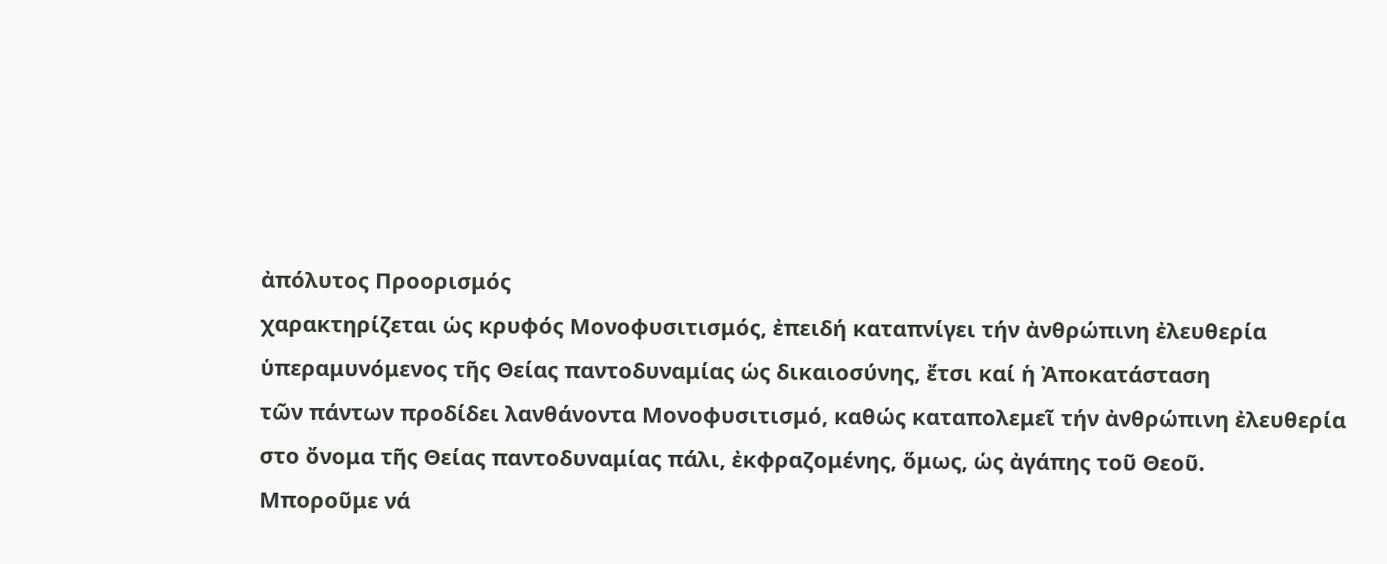ἀπόλυτος Προορισμός
χαρακτηρίζεται ὡς κρυφός Μονοφυσιτισμός, ἐπειδή καταπνίγει τήν ἀνθρώπινη ἐλευθερία
ὑπεραμυνόμενος τῆς Θείας παντοδυναμίας ὡς δικαιοσύνης, ἔτσι καί ἡ Ἀποκατάσταση
τῶν πάντων προδίδει λανθάνοντα Μονοφυσιτισμό, καθώς καταπολεμεῖ τήν ἀνθρώπινη ἐλευθερία
στο ὄνομα τῆς Θείας παντοδυναμίας πάλι, ἐκφραζομένης, ὅμως, ὡς ἀγάπης τοῦ Θεοῦ.
Μποροῦμε νά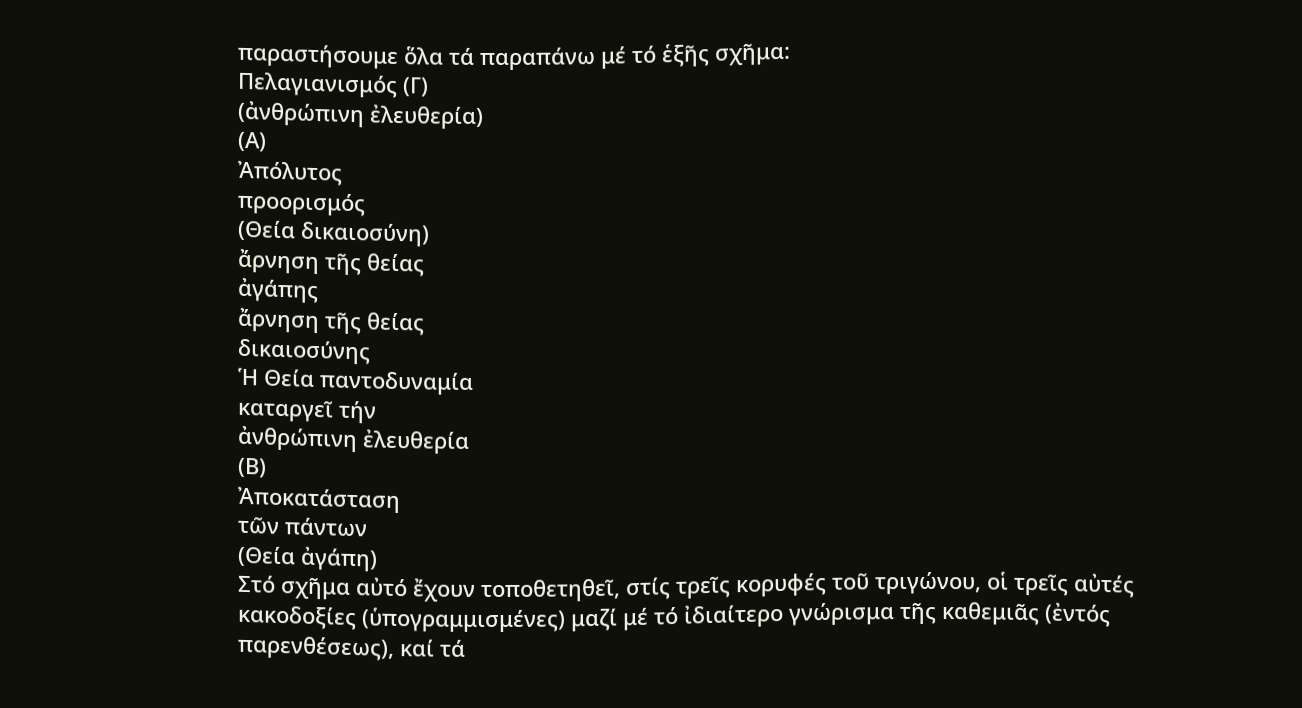παραστήσουμε ὅλα τά παραπάνω μέ τό ἑξῆς σχῆμα:
Πελαγιανισμός (Γ)
(ἀνθρώπινη ἐλευθερία)
(Α)
Ἀπόλυτος
προορισμός
(Θεία δικαιοσύνη)
ἄρνηση τῆς θείας
ἀγάπης
ἄρνηση τῆς θείας
δικαιοσύνης
Ἡ Θεία παντοδυναμία
καταργεῖ τήν
ἀνθρώπινη ἐλευθερία
(Β)
Ἀποκατάσταση
τῶν πάντων
(Θεία ἀγάπη)
Στό σχῆμα αὐτό ἔχουν τοποθετηθεῖ, στίς τρεῖς κορυφές τοῦ τριγώνου, οἱ τρεῖς αὐτές
κακοδοξίες (ὑπογραμμισμένες) μαζί μέ τό ἰδιαίτερο γνώρισμα τῆς καθεμιᾶς (ἐντός
παρενθέσεως), καί τά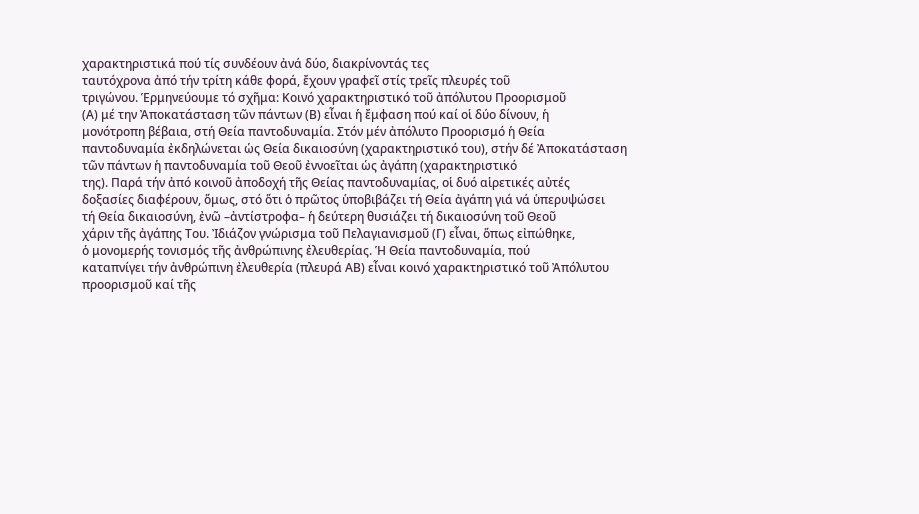χαρακτηριστικά πού τίς συνδέουν ἀνά δύο, διακρίνοντάς τες
ταυτόχρονα ἀπό τήν τρίτη κάθε φορά, ἔχουν γραφεῖ στίς τρεῖς πλευρές τοῦ
τριγώνου. Ἑρμηνεύουμε τό σχῆμα: Κοινό χαρακτηριστικό τοῦ ἀπόλυτου Προορισμοῦ
(Α) μέ την Ἀποκατάσταση τῶν πάντων (Β) εἶναι ἡ ἔμφαση πού καί οἱ δύο δίνουν, ἡ
μονότροπη βέβαια, στή Θεία παντοδυναμία. Στόν μέν ἀπόλυτο Προορισμό ἡ Θεία
παντοδυναμία ἐκδηλώνεται ὡς Θεία δικαιοσύνη (χαρακτηριστικό του), στήν δέ Ἀποκατάσταση
τῶν πάντων ἡ παντοδυναμία τοῦ Θεοῦ ἐννοεῖται ὡς ἀγάπη (χαρακτηριστικό
της). Παρά τήν ἀπό κοινοῦ ἀποδοχή τῆς Θείας παντοδυναμίας, οἱ δυό αἱρετικές αὐτές
δοξασίες διαφέρουν, ὅμως, στό ὅτι ὁ πρῶτος ὑποβιβάζει τή Θεία ἀγάπη γιά νά ὑπερυψώσει
τή Θεία δικαιοσύνη, ἐνῶ –ἀντίστροφα– ἡ δεύτερη θυσιάζει τή δικαιοσύνη τοῦ Θεοῦ
χάριν τῆς ἀγάπης Του. Ἰδιάζον γνώρισμα τοῦ Πελαγιανισμοῦ (Γ) εἶναι, ὅπως εἰπώθηκε,
ὁ μονομερής τονισμός τῆς ἀνθρώπινης ἐλευθερίας. Ἡ Θεία παντοδυναμία, πού
καταπνίγει τήν ἀνθρώπινη ἐλευθερία (πλευρά ΑΒ) εἶναι κοινό χαρακτηριστικό τοῦ Ἀπόλυτου
προορισμοῦ καί τῆς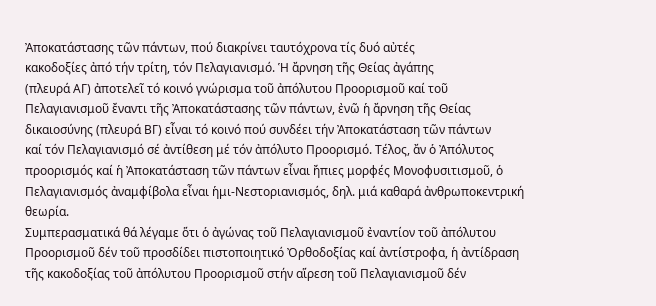Ἀποκατάστασης τῶν πάντων, πού διακρίνει ταυτόχρονα τίς δυό αὐτές
κακοδοξίες ἀπό τήν τρίτη, τόν Πελαγιανισμό. Ἡ ἄρνηση τῆς Θείας ἀγάπης
(πλευρά ΑΓ) ἀποτελεῖ τό κοινό γνώρισμα τοῦ ἀπόλυτου Προορισμοῦ καί τοῦ
Πελαγιανισμοῦ ἔναντι τῆς Ἀποκατάστασης τῶν πάντων, ἐνῶ ἡ ἄρνηση τῆς Θείας
δικαιοσύνης (πλευρά ΒΓ) εἶναι τό κοινό πού συνδέει τήν Ἀποκατάσταση τῶν πάντων
καί τόν Πελαγιανισμό σέ ἀντίθεση μέ τόν ἀπόλυτο Προορισμό. Τέλος, ἄν ὁ Ἀπόλυτος
προορισμός καί ἡ Ἀποκατάσταση τῶν πάντων εἶναι ἤπιες μορφές Μονοφυσιτισμοῦ, ὁ
Πελαγιανισμός ἀναμφίβολα εἶναι ἡμι-Νεστοριανισμός, δηλ. μιά καθαρά ἀνθρωποκεντρική
θεωρία.
Συμπερασματικά θά λέγαμε ὅτι ὁ ἀγώνας τοῦ Πελαγιανισμοῦ ἐναντίον τοῦ ἀπόλυτου
Προορισμοῦ δέν τοῦ προσδίδει πιστοποιητικό Ὀρθοδοξίας καί ἀντίστροφα, ἡ ἀντίδραση
τῆς κακοδοξίας τοῦ ἀπόλυτου Προορισμοῦ στήν αἵρεση τοῦ Πελαγιανισμοῦ δέν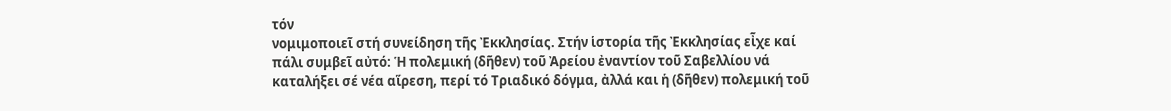τόν
νομιμοποιεῖ στή συνείδηση τῆς Ἐκκλησίας. Στήν ἱστορία τῆς Ἐκκλησίας εἶχε καί
πάλι συμβεῖ αὐτό: Ἡ πολεμική (δῆθεν) τοῦ Ἀρείου ἐναντίον τοῦ Σαβελλίου νά
καταλήξει σέ νέα αἵρεση, περί τό Τριαδικό δόγμα, ἀλλά και ἡ (δῆθεν) πολεμική τοῦ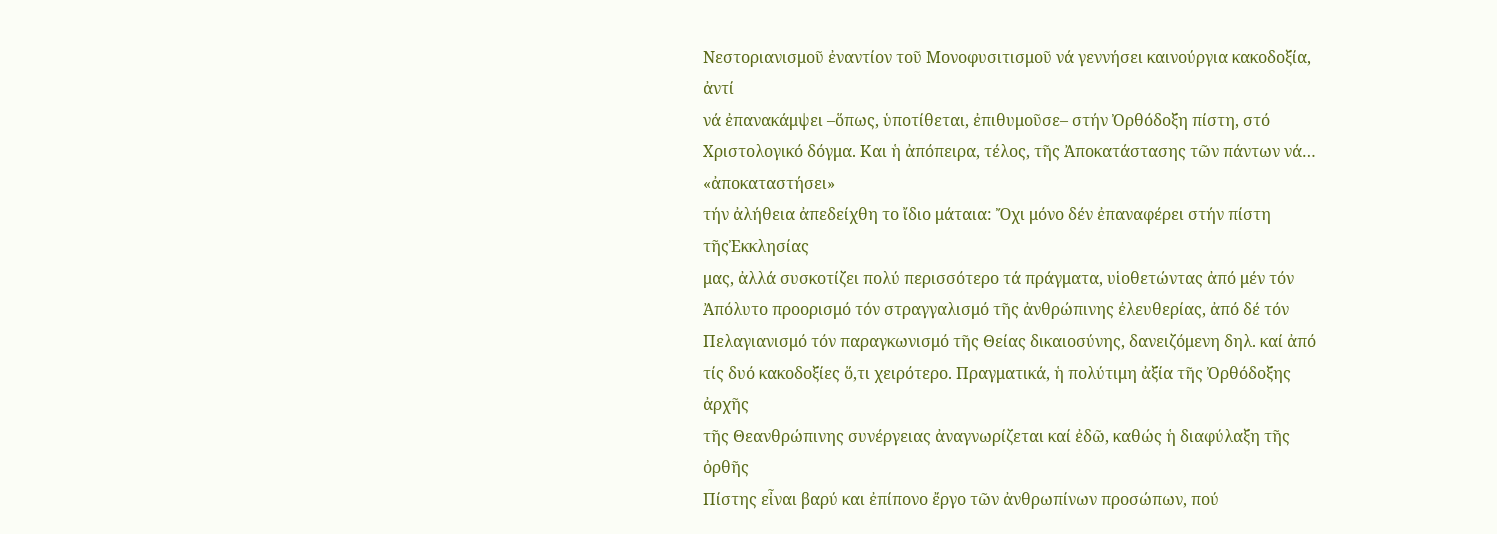Νεστοριανισμοῦ ἐναντίον τοῦ Μονοφυσιτισμοῦ νά γεννήσει καινούργια κακοδοξία, ἀντί
νά ἐπανακάμψει –ὅπως, ὑποτίθεται, ἐπιθυμοῦσε– στήν Ὀρθόδοξη πίστη, στό
Χριστολογικό δόγμα. Και ἡ ἀπόπειρα, τέλος, τῆς Ἀποκατάστασης τῶν πάντων νά… «ἀποκαταστήσει»
τήν ἀλήθεια ἀπεδείχθη το ἴδιο μάταια: Ὄχι μόνο δέν ἐπαναφέρει στήν πίστη τῆςἘκκλησίας
μας, ἀλλά συσκοτίζει πολύ περισσότερο τά πράγματα, υἱοθετώντας ἀπό μέν τόν
Ἀπόλυτο προορισμό τόν στραγγαλισμό τῆς ἀνθρώπινης ἐλευθερίας, ἀπό δέ τόν
Πελαγιανισμό τόν παραγκωνισμό τῆς Θείας δικαιοσύνης, δανειζόμενη δηλ. καί ἀπό
τίς δυό κακοδοξίες ὅ,τι χειρότερο. Πραγματικά, ἡ πολύτιμη ἀξία τῆς Ὀρθόδοξης ἀρχῆς
τῆς Θεανθρώπινης συνέργειας ἀναγνωρίζεται καί ἐδῶ, καθώς ἡ διαφύλαξη τῆς ὀρθῆς
Πίστης εἶναι βαρύ και ἐπίπονο ἔργο τῶν ἀνθρωπίνων προσώπων, πού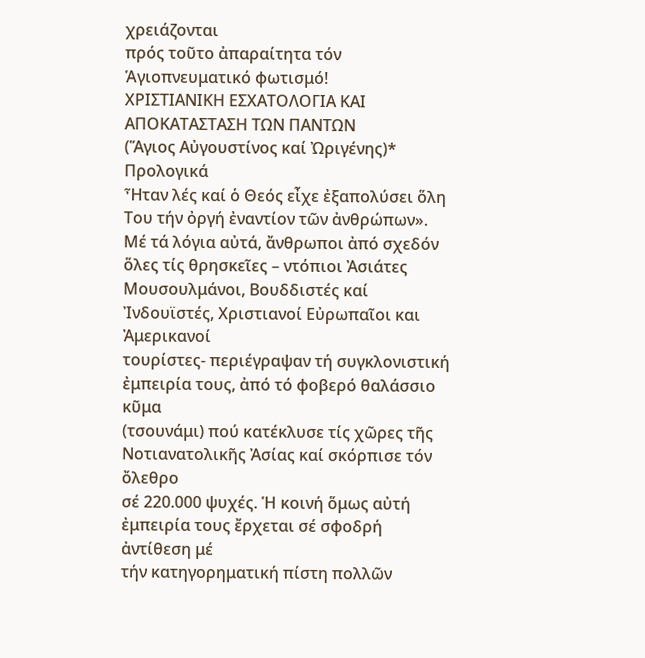χρειάζονται
πρός τοῦτο ἀπαραίτητα τόν Ἁγιοπνευματικό φωτισμό!
ΧΡΙΣΤΙΑΝΙΚΗ ΕΣΧΑΤΟΛΟΓΙΑ ΚΑΙ ΑΠΟΚΑΤΑΣΤΑΣΗ ΤΩΝ ΠΑΝΤΩΝ
(Ἅγιος Αὐγουστίνος καί Ὠριγένης)*
Προλογικά
Ἦταν λές καί ὁ Θεός εἶχε ἐξαπολύσει ὅλη Του τήν ὀργή ἐναντίον τῶν ἀνθρώπων».
Μέ τά λόγια αὐτά, ἄνθρωποι ἀπό σχεδόν ὅλες τίς θρησκεῖες – ντόπιοι Ἀσιάτες
Μουσουλμάνοι, Βουδδιστές καί Ἰνδουϊστές, Χριστιανοί Εὐρωπαῖοι και Ἀμερικανοί
τουρίστες- περιέγραψαν τή συγκλονιστική ἐμπειρία τους, ἀπό τό φοβερό θαλάσσιο κῦμα
(τσουνάμι) πού κατέκλυσε τίς χῶρες τῆς Νοτιανατολικῆς Ἀσίας καί σκόρπισε τόν ὄλεθρο
σέ 220.000 ψυχές. Ἡ κοινή ὅμως αὐτή ἐμπειρία τους ἔρχεται σέ σφοδρή ἀντίθεση μέ
τήν κατηγορηματική πίστη πολλῶν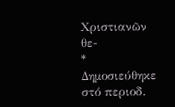Χριστιανῶν θε-
* Δημοσιεύθηκε στό περιοδ.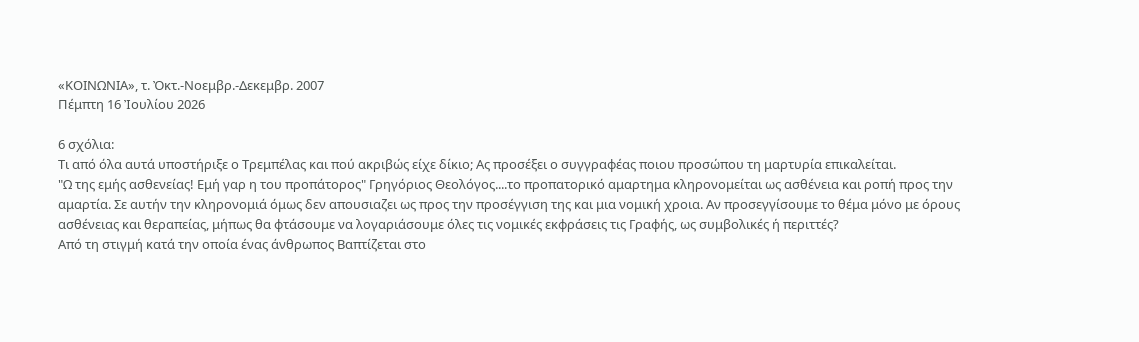«ΚΟΙΝΩΝΙΑ», τ. Ὀκτ.-Νοεμβρ.-Δεκεμβρ. 2007
Πέμπτη 16 Ἰουλίου 2026

6 σχόλια:
Τι από όλα αυτά υποστήριξε ο Τρεμπέλας και πού ακριβώς είχε δίκιο; Ας προσέξει ο συγγραφέας ποιου προσώπου τη μαρτυρία επικαλείται.
"Ω της εμής ασθενείας! Εμή γαρ η του προπάτορος" Γρηγόριος Θεολόγος....το προπατορικό αμαρτημα κληρονομείται ως ασθένεια και ροπή προς την αμαρτία. Σε αυτήν την κληρονομιά όμως δεν απουσιαζει ως προς την προσέγγιση της και μια νομική χροια. Αν προσεγγίσουμε το θέμα μόνο με όρους ασθένειας και θεραπείας, μήπως θα φτάσουμε να λογαριάσουμε όλες τις νομικές εκφράσεις τις Γραφής, ως συμβολικές ή περιττές?
Από τη στιγμή κατά την οποία ένας άνθρωπος Βαπτίζεται στο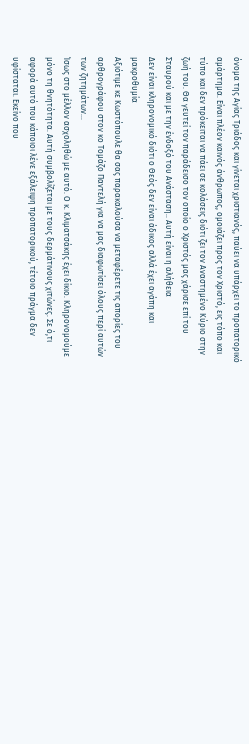όνομα της Αγίας Τριάδος και γίνεται χριστιανός, παύει να υπάρχει το προπατορικό αμάρτημα. Είναι πλέον καινός άνθρωπος, ομοιάζει προς τον Χριστό, εις τόπο και τύπο και δεν πρόκειται να πάει σε κολάσεις διότι ζει τον Αναστημένο Κύριο στην ζωή του. Θα γευτεί τον παράδεισο τον οποίο ο Χριστός μας χάρισε επί του Σταυρού και με την ένδοξό του Ανάσταση.. Αυτή είναι η αλήθεια
Δεν είναι κληρονομικό διότι ο Θεός δεν είναι άδικος αλλά έχει αγάπη και μακροθυμία
Αξιότιμε κε Κωστόπουλε θα σας παρακαλούσα να μεταφέρετε τις απορίες του αρθρογράφου στον κο Τομάζο Παντελή για να μας διαφωτίσει όλους περί αυτών των ζητημάτων...
Ίσως στο μέλλον ασχοληθώ με αυτό. Ο κ. Κλιματσάκης έχει δίκιο. Κληρονομούμε μόνο τη θνητότητα. Αυτή συμβολίζεται με τους δερμάτινους χιτώνες. Σε ό,τι αφορά αυτό που κάποιοι λένε εξάλειψη προπατορικού, τέτοιο πράγμα δεν υφίσταται. Εκείνο που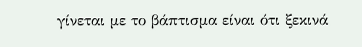γίνεται με το βάπτισμα είναι ότι ξεκινά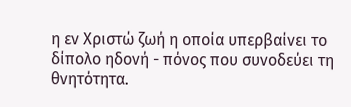η εν Χριστώ ζωή η οποία υπερβαίνει το δίπολο ηδονή - πόνος που συνοδεύει τη θνητότητα.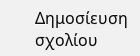Δημοσίευση σχολίου